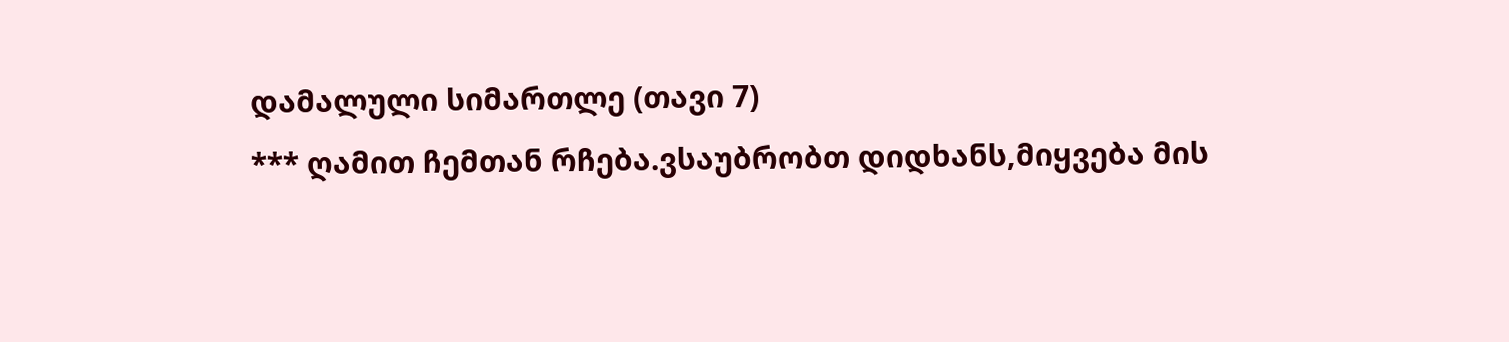დამალული სიმართლე (თავი 7)
*** ღამით ჩემთან რჩება.ვსაუბრობთ დიდხანს,მიყვება მის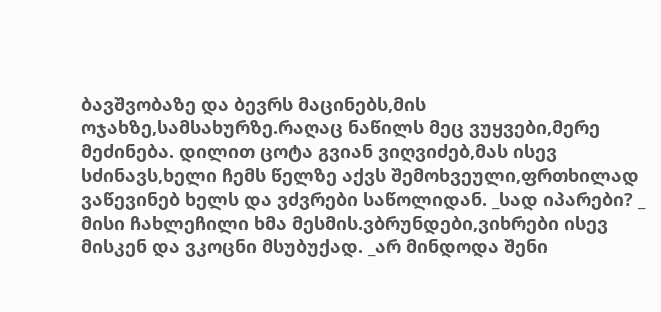ბავშვობაზე და ბევრს მაცინებს,მის ოჯახზე,სამსახურზე.რაღაც ნაწილს მეც ვუყვები,მერე მეძინება. დილით ცოტა გვიან ვიღვიძებ,მას ისევ სძინავს,ხელი ჩემს წელზე აქვს შემოხვეული,ფრთხილად ვაწევინებ ხელს და ვძვრები საწოლიდან. _სად იპარები? _ მისი ჩახლეჩილი ხმა მესმის.ვბრუნდები,ვიხრები ისევ მისკენ და ვკოცნი მსუბუქად. _არ მინდოდა შენი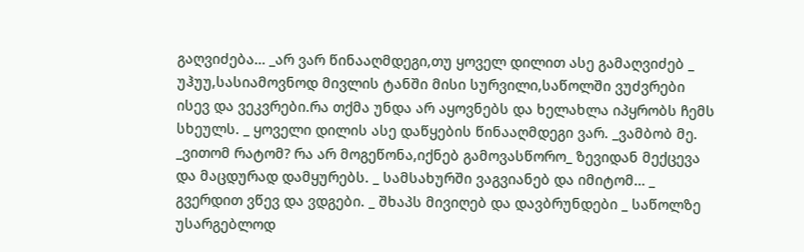გაღვიძება… _არ ვარ წინააღმდეგი,თუ ყოველ დილით ასე გამაღვიძებ _ უჰუუ,სასიამოვნოდ მივლის ტანში მისი სურვილი,საწოლში ვუძვრები ისევ და ვეკვრები.რა თქმა უნდა არ აყოვნებს და ხელახლა იპყრობს ჩემს სხეულს. _ ყოველი დილის ასე დაწყების წინააღმდეგი ვარ. _ვამბობ მე. _ვითომ რატომ? რა არ მოგეწონა,იქნებ გამოვასწორო_ ზევიდან მექცევა და მაცდურად დამყურებს. _ სამსახურში ვაგვიანებ და იმიტომ… _ გვერდით ვწევ და ვდგები. _ შხაპს მივიღებ და დავბრუნდები _ საწოლზე უსარგებლოდ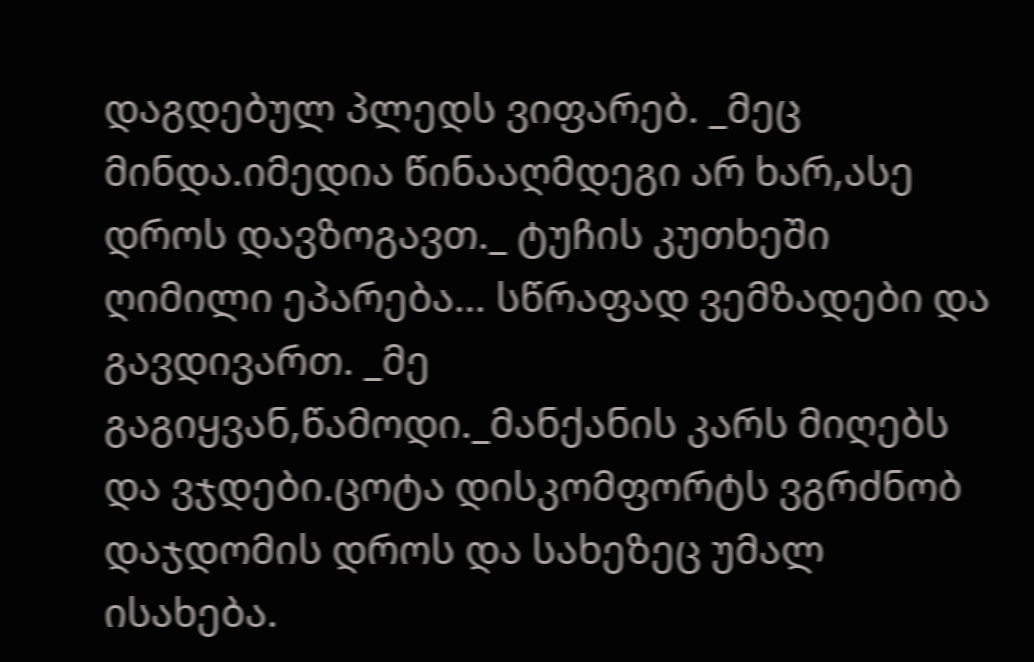დაგდებულ პლედს ვიფარებ. _მეც მინდა.იმედია წინააღმდეგი არ ხარ,ასე დროს დავზოგავთ._ ტუჩის კუთხეში ღიმილი ეპარება… სწრაფად ვემზადები და გავდივართ. _მე გაგიყვან,წამოდი._მანქანის კარს მიღებს და ვჯდები.ცოტა დისკომფორტს ვგრძნობ დაჯდომის დროს და სახეზეც უმალ ისახება.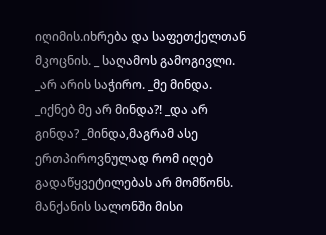იღიმის.იხრება და საფეთქელთან მკოცნის. _ საღამოს გამოგივლი. _არ არის საჭირო. _მე მინდა. _იქნებ მე არ მინდა?! _და არ გინდა? _მინდა,მაგრამ ასე ერთპიროვნულად რომ იღებ გადაწყვეტილებას არ მომწონს. მანქანის სალონში მისი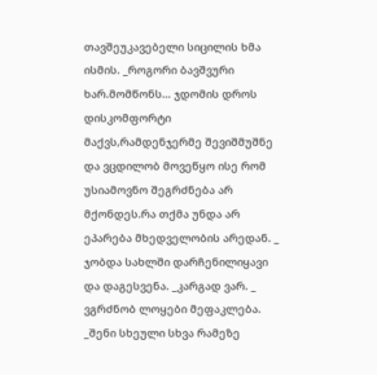თავშეუკავებელი სიცილის ხმა ისმის. _როგორი ბავშვური ხარ.მომწონს… ჯდომის დროს დისკომფორტი მაქვს,რამდენჯერმე შევიშმუშნე და ვცდილობ მოვეწყო ისე რომ უსიამოვნო შეგრძნება არ მქონდეს.რა თქმა უნდა არ ეპარება მხედველობის არედან. _ ჯობდა სახლში დარჩენილიყავი და დაგესვენა. _კარგად ვარ. _ ვგრძნობ ლოყები მეფაკლება. _შენი სხეული სხვა რამეზე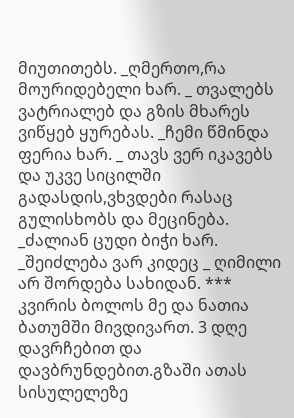მიუთითებს. _ღმერთო,რა მოურიდებელი ხარ. _ თვალებს ვატრიალებ და გზის მხარეს ვიწყებ ყურებას. _ჩემი წმინდა ფერია ხარ. _ თავს ვერ იკავებს და უკვე სიცილში გადასდის,ვხვდები რასაც გულისხობს და მეცინება. _ძალიან ცუდი ბიჭი ხარ. _შეიძლება ვარ კიდეც _ ღიმილი არ შორდება სახიდან. *** კვირის ბოლოს მე და ნათია ბათუმში მივდივართ. 3 დღე დავრჩებით და დავბრუნდებით.გზაში ათას სისულელეზე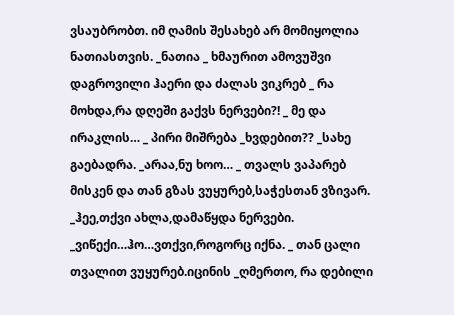ვსაუბრობთ. იმ ღამის შესახებ არ მომიყოლია ნათიასთვის. _ნათია _ ხმაურით ამოვუშვი დაგროვილი ჰაერი და ძალას ვიკრებ _ რა მოხდა,რა დღეში გაქვს ნერვები?! _ მე და ირაკლის… _ პირი მიშრება _ხვდებით?? _სახე გაებადრა. _არაა,ნუ ხოო… _ თვალს ვაპარებ მისკენ და თან გზას ვუყურებ,საჭესთან ვზივარ. _ჰეე,თქვი ახლა,დამაწყდა ნერვები. _ვიწექი…ჰო…ვთქვი,როგორც იქნა. _ თან ცალი თვალით ვუყურებ.იცინის _ღმერთო, რა დებილი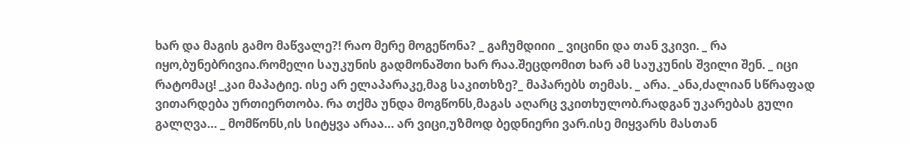ხარ და მაგის გამო მაწვალე?! რაო მერე მოგეწონა? _ გაჩუმდიიი _ ვიცინი და თან ვკივი. _ რა იყო,ბუნებრივია.რომელი საუკუნის გადმონაშთი ხარ რაა.შეცდომით ხარ ამ საუკუნის შვილი შენ. _ იცი რატომაც! _კაი მაპატიე. ისე არ ელაპარაკე,მაგ საკითხზე?_ მაპარებს თემას. _ არა. _ანა,ძალიან სწრაფად ვითარდება ურთიერთობა. რა თქმა უნდა მოგწონს,მაგას აღარც ვკითხულობ.რადგან უკარებას გული გალღვა… _ მომწონს,ის სიტყვა არაა… არ ვიცი,უზმოდ ბედნიერი ვარ.ისე მიყვარს მასთან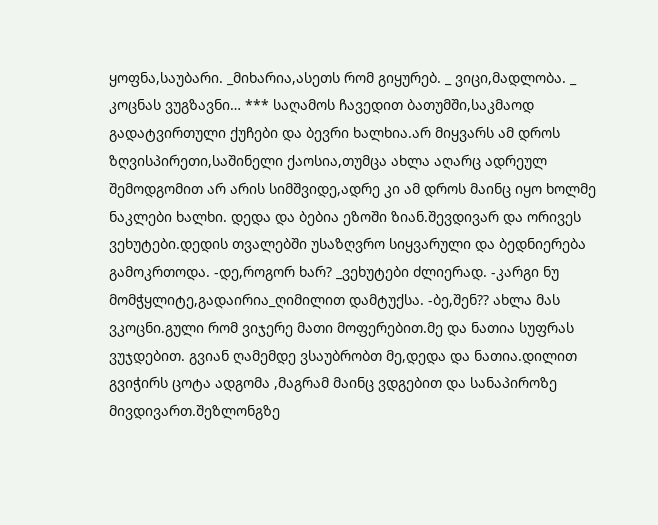ყოფნა,საუბარი. _მიხარია,ასეთს რომ გიყურებ. _ ვიცი,მადლობა. _ კოცნას ვუგზავნი… *** საღამოს ჩავედით ბათუმში,საკმაოდ გადატვირთული ქუჩები და ბევრი ხალხია.არ მიყვარს ამ დროს ზღვისპირეთი,საშინელი ქაოსია,თუმცა ახლა აღარც ადრეულ შემოდგომით არ არის სიმშვიდე,ადრე კი ამ დროს მაინც იყო ხოლმე ნაკლები ხალხი. დედა და ბებია ეზოში ზიან.შევდივარ და ორივეს ვეხუტები.დედის თვალებში უსაზღვრო სიყვარული და ბედნიერება გამოკრთოდა. -დე,როგორ ხარ? _ვეხუტები ძლიერად. -კარგი ნუ მომჭყლიტე,გადაირია_ღიმილით დამტუქსა. -ბე,შენ?? ახლა მას ვკოცნი.გული რომ ვიჯერე მათი მოფერებით.მე და ნათია სუფრას ვუჯდებით. გვიან ღამემდე ვსაუბრობთ მე,დედა და ნათია.დილით გვიჭირს ცოტა ადგომა ,მაგრამ მაინც ვდგებით და სანაპიროზე მივდივართ.შეზლონგზე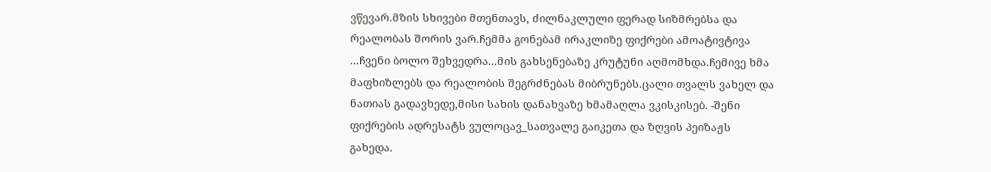ვწევარ.მზის სხივები მთენთავს, ძილნაკლული ფერად სიზმრებსა და რეალობას შორის ვარ.ჩემმა გონებამ ირაკლიზე ფიქრები ამოატივტივა ...ჩვენი ბოლო შეხვედრა...მის გახსენებაზე კრუტუნი აღმომხდა.ჩემივე ხმა მაფხიზლებს და რეალობის შეგრძნებას მიბრუნებს.ცალი თვალს ვახელ და ნათიას გადავხედე,მისი სახის დანახვაზე ხმამაღლა ვკისკისებ. -შენი ფიქრების ადრესატს ვულოცავ_სათვალე გაიკეთა და ზღვის პეიზაჟს გახედა.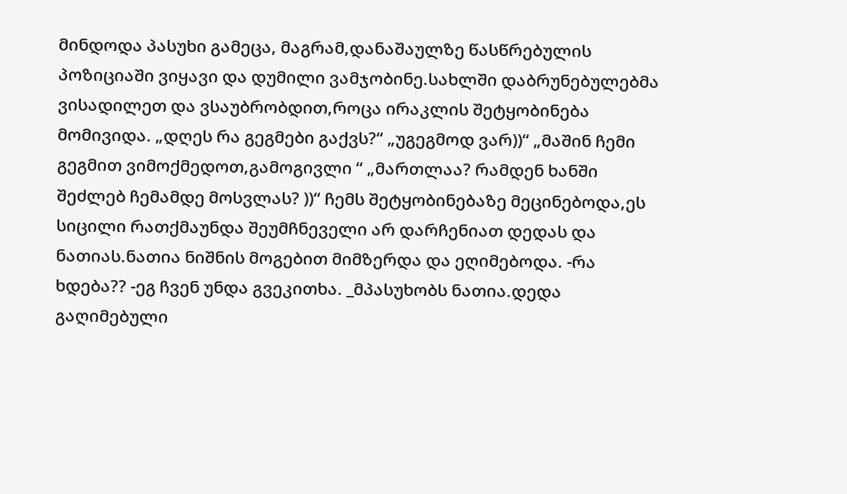მინდოდა პასუხი გამეცა, მაგრამ,დანაშაულზე წასწრებულის პოზიციაში ვიყავი და დუმილი ვამჯობინე.სახლში დაბრუნებულებმა ვისადილეთ და ვსაუბრობდით,როცა ირაკლის შეტყობინება მომივიდა. „დღეს რა გეგმები გაქვს?“ „უგეგმოდ ვარ))“ „მაშინ ჩემი გეგმით ვიმოქმედოთ,გამოგივლი “ „მართლაა? რამდენ ხანში შეძლებ ჩემამდე მოსვლას? ))“ ჩემს შეტყობინებაზე მეცინებოდა,ეს სიცილი რათქმაუნდა შეუმჩნეველი არ დარჩენიათ დედას და ნათიას.ნათია ნიშნის მოგებით მიმზერდა და ეღიმებოდა. -რა ხდება?? -ეგ ჩვენ უნდა გვეკითხა. _მპასუხობს ნათია.დედა გაღიმებული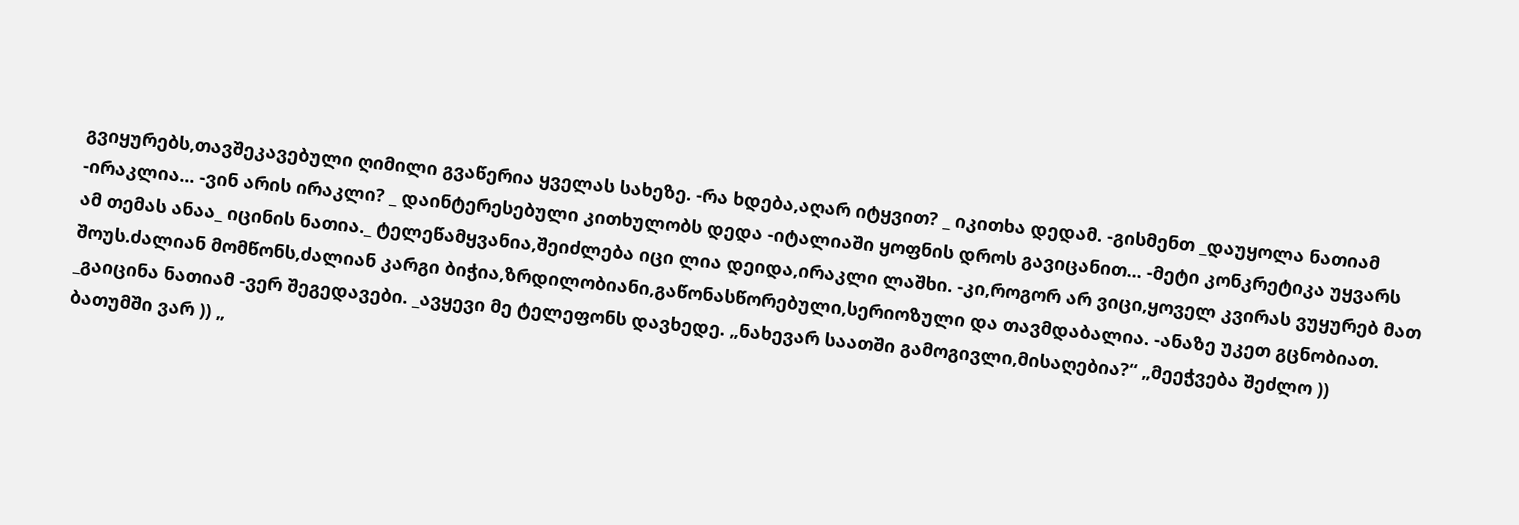გვიყურებს,თავშეკავებული ღიმილი გვაწერია ყველას სახეზე. -რა ხდება,აღარ იტყვით? _ იკითხა დედამ. -გისმენთ _დაუყოლა ნათიამ -ირაკლია... -ვინ არის ირაკლი? _ დაინტერესებული კითხულობს დედა -იტალიაში ყოფნის დროს გავიცანით... -მეტი კონკრეტიკა უყვარს ამ თემას ანაა_ იცინის ნათია._ ტელეწამყვანია,შეიძლება იცი ლია დეიდა,ირაკლი ლაშხი. -კი,როგორ არ ვიცი,ყოველ კვირას ვუყურებ მათ შოუს.ძალიან მომწონს,ძალიან კარგი ბიჭია,ზრდილობიანი,გაწონასწორებული,სერიოზული და თავმდაბალია. -ანაზე უკეთ გცნობიათ. _გაიცინა ნათიამ -ვერ შეგედავები. _ავყევი მე ტელეფონს დავხედე. „ნახევარ საათში გამოგივლი,მისაღებია?“ „მეეჭვება შეძლო )) ბათუმში ვარ )) „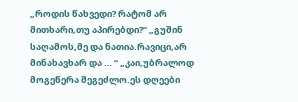„როდის წახვედი? რატომ არ მითხარი,თუ აპირებდი?” „გუშინ საღამოს,მე და ნათია.რავიცი,არ მინახავხარ და … “ „კაი,უბრალოდ მოგეწერა შეგეძლო.ეს დღეები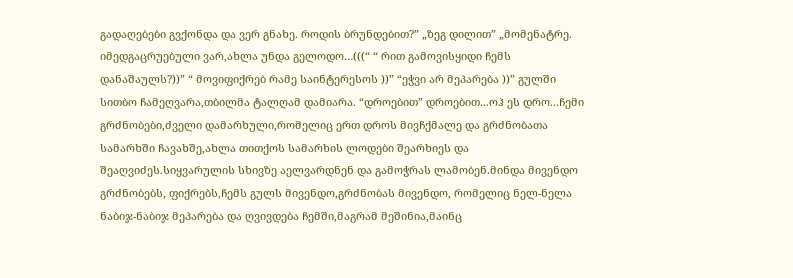გადაღებები გვქონდა და ვერ გნახე. როდის ბრუნდებით?” „ზეგ დილით” „მომენატრე. იმედგაცრუებული ვარ,ახლა უნდა გელოდო…(((“ “ რით გამოვისყიდი ჩემს დანაშაულს?))” “ მოვიფიქრებ რამე საინტერესოს ))” “ეჭვი არ მეპარება ))” გულში სითბო ჩამეღვარა,თბილმა ტალღამ დამიარა. “დროებით” დროებით...ოჰ ეს დრო...ჩემი გრძნობები,ძველი დამარხული,რომელიც ერთ დროს მივჩქმალე და გრძნობათა სამარხში ჩავახშე,ახლა თითქოს სამარხის ლოდები შეარხიეს და შეაღვიძეს.სიყვარულის სხივზე აელვარდნენ და გამოჭრას ლამობენ.მინდა მივენდო გრძნობებს, ფიქრებს,ჩემს გულს მივენდო,გრძნობას მივენდო, რომელიც ნელ-ნელა ნაბიჯ-ნაბიჯ მეპარება და ღვივდება ჩემში,მაგრამ მეშინია,მაინც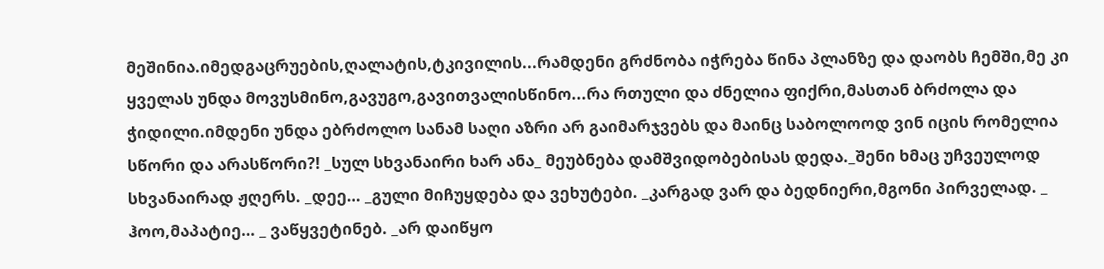მეშინია.იმედგაცრუების,ღალატის,ტკივილის...რამდენი გრძნობა იჭრება წინა პლანზე და დაობს ჩემში,მე კი ყველას უნდა მოვუსმინო,გავუგო,გავითვალისწინო...რა რთული და ძნელია ფიქრი,მასთან ბრძოლა და ჭიდილი.იმდენი უნდა ებრძოლო სანამ საღი აზრი არ გაიმარჯვებს და მაინც საბოლოოდ ვინ იცის რომელია სწორი და არასწორი?! _სულ სხვანაირი ხარ ანა_ მეუბნება დამშვიდობებისას დედა._შენი ხმაც უჩვეულოდ სხვანაირად ჟღერს. _დეე… _გული მიჩუყდება და ვეხუტები. _კარგად ვარ და ბედნიერი,მგონი პირველად. _ ჰოო,მაპატიე… _ ვაწყვეტინებ. _არ დაიწყო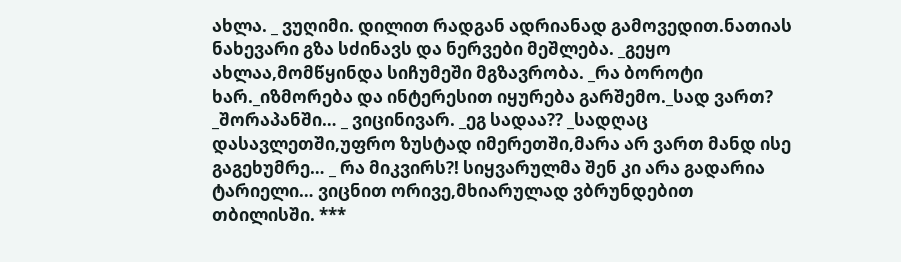ახლა. _ ვუღიმი. დილით რადგან ადრიანად გამოვედით.ნათიას ნახევარი გზა სძინავს და ნერვები მეშლება. _გეყო ახლაა,მომწყინდა სიჩუმეში მგზავრობა. _რა ბოროტი ხარ._იზმორება და ინტერესით იყურება გარშემო._სად ვართ? _შორაპანში… _ ვიცინივარ. _ეგ სადაა?? _სადღაც დასავლეთში,უფრო ზუსტად იმერეთში,მარა არ ვართ მანდ ისე გაგეხუმრე… _ რა მიკვირს?! სიყვარულმა შენ კი არა გადარია ტარიელი… ვიცნით ორივე,მხიარულად ვბრუნდებით თბილისში. ***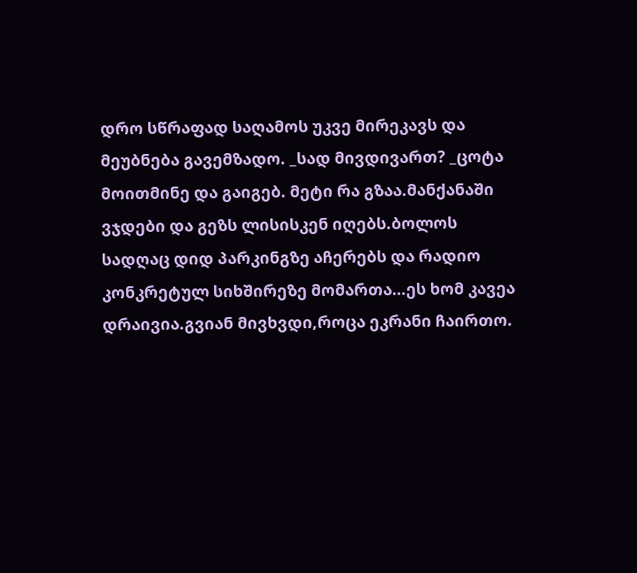დრო სწრაფად საღამოს უკვე მირეკავს და მეუბნება გავემზადო. _სად მივდივართ? _ცოტა მოითმინე და გაიგებ. მეტი რა გზაა.მანქანაში ვჯდები და გეზს ლისისკენ იღებს.ბოლოს სადღაც დიდ პარკინგზე აჩერებს და რადიო კონკრეტულ სიხშირეზე მომართა…ეს ხომ კავეა დრაივია.გვიან მივხვდი,როცა ეკრანი ჩაირთო.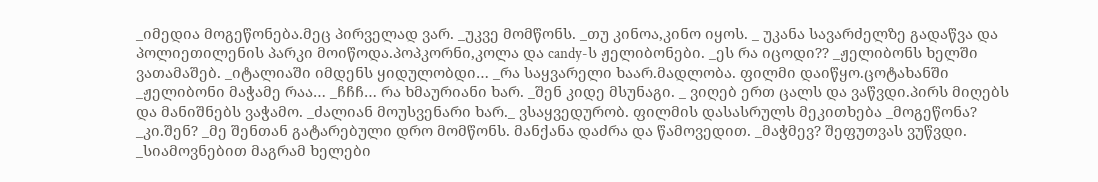_იმედია მოგეწონება.მეც პირველად ვარ. _უკვე მომწონს. _თუ კინოა,კინო იყოს. _ უკანა სავარძელზე გადაწვა და პოლიეთილენის პარკი მოიწოდა.პოპკორნი,კოლა და candy-ს ჟელიბონები. _ეს რა იცოდი?? _ჟელიბონს ხელში ვათამაშებ. _იტალიაში იმდენს ყიდულობდი… _რა საყვარელი ხაარ.მადლობა. ფილმი დაიწყო.ცოტახანში _ჟელიბონი მაჭამე რაა… _ჩჩჩ… რა ხმაურიანი ხარ. _შენ კიდე მსუნაგი. _ ვიღებ ერთ ცალს და ვაწვდი.პირს მიღებს და მანიშნებს ვაჭამო. _ძალიან მოუსვენარი ხარ._ ვსაყვედურობ. ფილმის დასასრულს მეკითხება _მოგეწონა? _კი.შენ? _მე შენთან გატარებული დრო მომწონს. მანქანა დაძრა და წამოვედით. _მაჭმევ? შეფუთვას ვუწვდი. _სიამოვნებით მაგრამ ხელები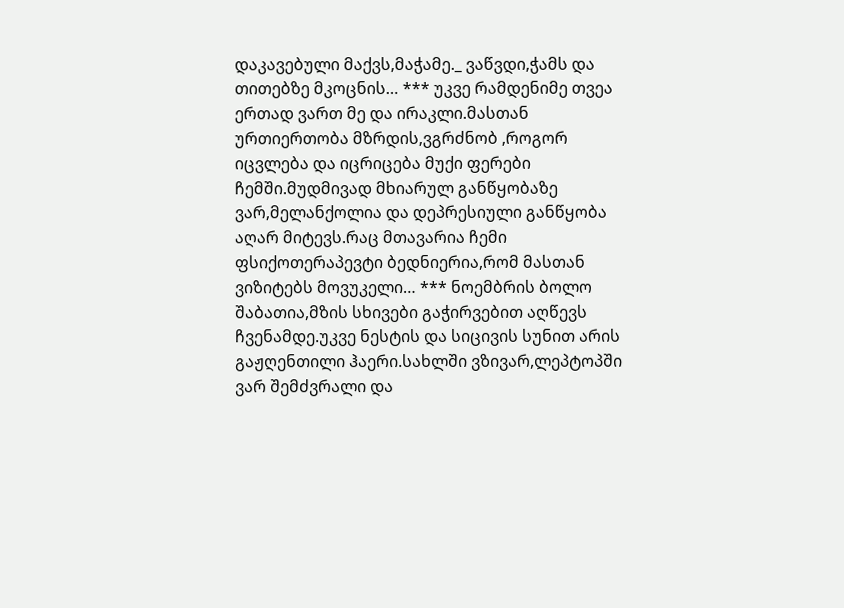დაკავებული მაქვს,მაჭამე._ ვაწვდი,ჭამს და თითებზე მკოცნის… *** უკვე რამდენიმე თვეა ერთად ვართ მე და ირაკლი.მასთან ურთიერთობა მზრდის,ვგრძნობ ,როგორ იცვლება და იცრიცება მუქი ფერები ჩემში.მუდმივად მხიარულ განწყობაზე ვარ,მელანქოლია და დეპრესიული განწყობა აღარ მიტევს.რაც მთავარია ჩემი ფსიქოთერაპევტი ბედნიერია,რომ მასთან ვიზიტებს მოვუკელი… *** ნოემბრის ბოლო შაბათია,მზის სხივები გაჭირვებით აღწევს ჩვენამდე.უკვე ნესტის და სიცივის სუნით არის გაჟღენთილი ჰაერი.სახლში ვზივარ,ლეპტოპში ვარ შემძვრალი და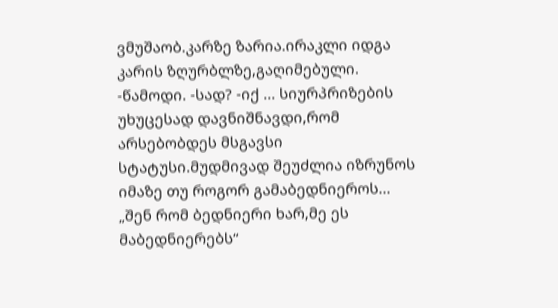ვმუშაობ.კარზე ზარია.ირაკლი იდგა კარის ზღურბლზე,გაღიმებული. -წამოდი. -სად? -იქ ... სიურპრიზების უხუცესად დავნიშნავდი,რომ არსებობდეს მსგავსი სტატუსი.მუდმივად შეუძლია იზრუნოს იმაზე თუ როგორ გამაბედნიეროს... „შენ რომ ბედნიერი ხარ,მე ეს მაბედნიერებს“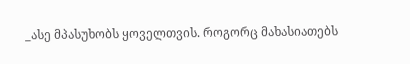_ასე მპასუხობს ყოველთვის. როგორც მახასიათებს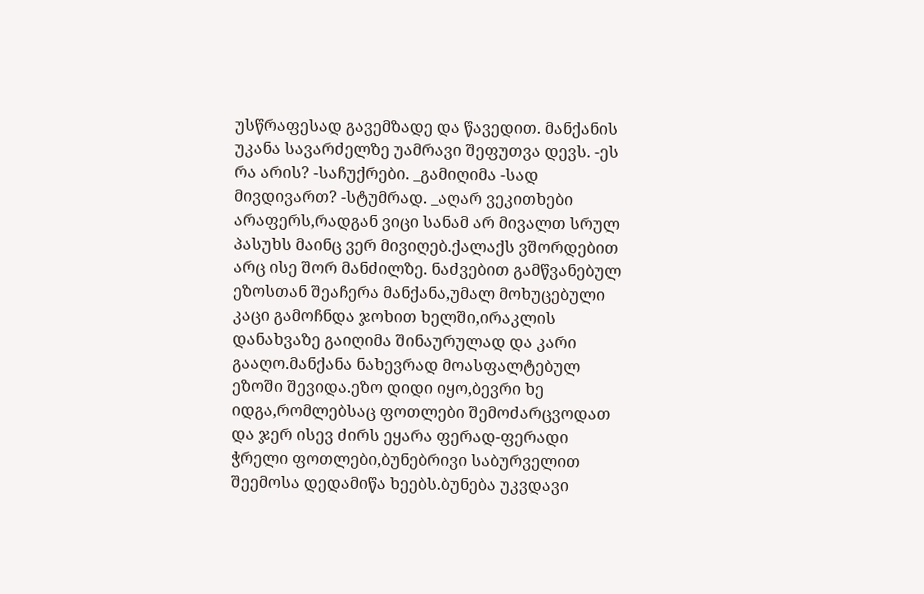უსწრაფესად გავემზადე და წავედით. მანქანის უკანა სავარძელზე უამრავი შეფუთვა დევს. -ეს რა არის? -საჩუქრები. _გამიღიმა -სად მივდივართ? -სტუმრად. _აღარ ვეკითხები არაფერს,რადგან ვიცი სანამ არ მივალთ სრულ პასუხს მაინც ვერ მივიღებ.ქალაქს ვშორდებით არც ისე შორ მანძილზე. ნაძვებით გამწვანებულ ეზოსთან შეაჩერა მანქანა,უმალ მოხუცებული კაცი გამოჩნდა ჯოხით ხელში,ირაკლის დანახვაზე გაიღიმა შინაურულად და კარი გააღო.მანქანა ნახევრად მოასფალტებულ ეზოში შევიდა.ეზო დიდი იყო,ბევრი ხე იდგა,რომლებსაც ფოთლები შემოძარცვოდათ და ჯერ ისევ ძირს ეყარა ფერად-ფერადი ჭრელი ფოთლები,ბუნებრივი საბურველით შეემოსა დედამიწა ხეებს.ბუნება უკვდავი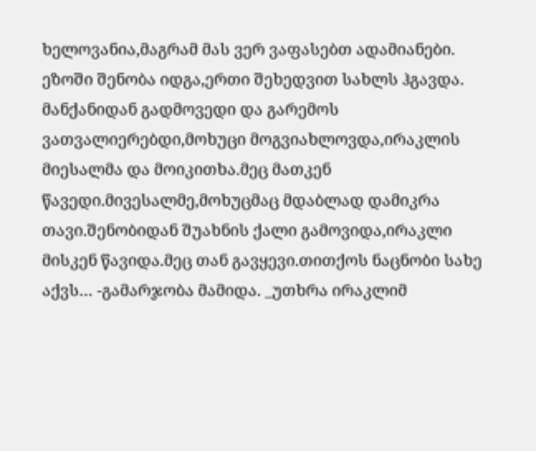ხელოვანია,მაგრამ მას ვერ ვაფასებთ ადამიანები. ეზოში შენობა იდგა,ერთი შეხედვით სახლს ჰგავდა. მანქანიდან გადმოვედი და გარემოს ვათვალიერებდი,მოხუცი მოგვიახლოვდა,ირაკლის მიესალმა და მოიკითხა.მეც მათკენ წავედი.მივესალმე,მოხუცმაც მდაბლად დამიკრა თავი.შენობიდან შუახნის ქალი გამოვიდა,ირაკლი მისკენ წავიდა.მეც თან გავყევი.თითქოს ნაცნობი სახე აქვს… -გამარჯობა მამიდა. _უთხრა ირაკლიმ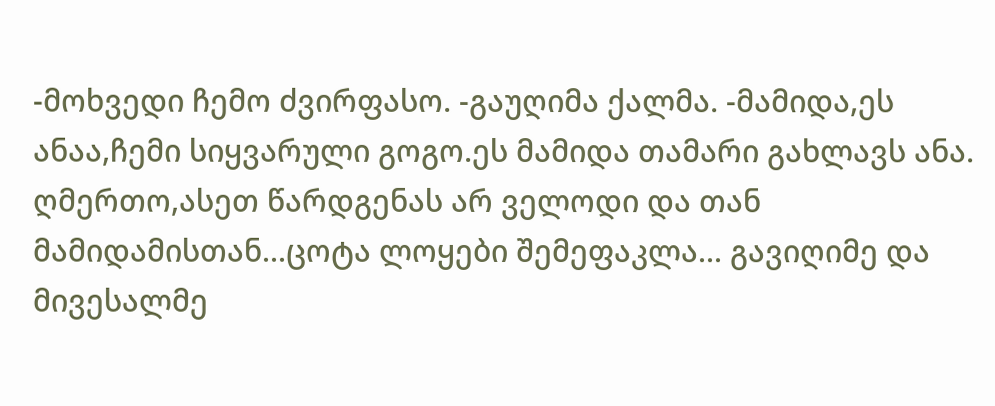-მოხვედი ჩემო ძვირფასო. -გაუღიმა ქალმა. -მამიდა,ეს ანაა,ჩემი სიყვარული გოგო.ეს მამიდა თამარი გახლავს ანა. ღმერთო,ასეთ წარდგენას არ ველოდი და თან მამიდამისთან...ცოტა ლოყები შემეფაკლა... გავიღიმე და მივესალმე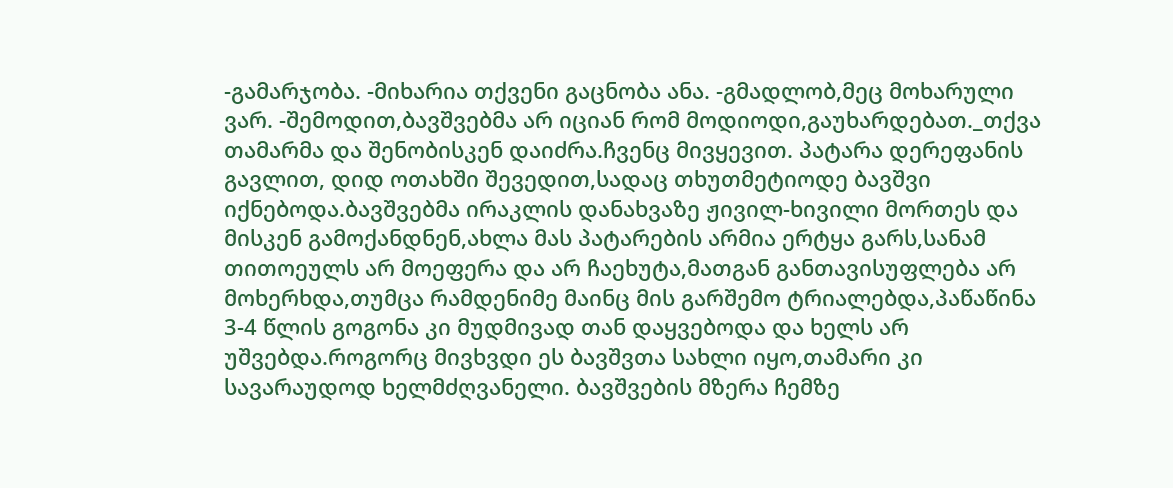-გამარჯობა. -მიხარია თქვენი გაცნობა ანა. -გმადლობ,მეც მოხარული ვარ. -შემოდით,ბავშვებმა არ იციან რომ მოდიოდი,გაუხარდებათ._თქვა თამარმა და შენობისკენ დაიძრა.ჩვენც მივყევით. პატარა დერეფანის გავლით, დიდ ოთახში შევედით,სადაც თხუთმეტიოდე ბავშვი იქნებოდა.ბავშვებმა ირაკლის დანახვაზე ჟივილ-ხივილი მორთეს და მისკენ გამოქანდნენ,ახლა მას პატარების არმია ერტყა გარს,სანამ თითოეულს არ მოეფერა და არ ჩაეხუტა,მათგან განთავისუფლება არ მოხერხდა,თუმცა რამდენიმე მაინც მის გარშემო ტრიალებდა,პაწაწინა 3-4 წლის გოგონა კი მუდმივად თან დაყვებოდა და ხელს არ უშვებდა.როგორც მივხვდი ეს ბავშვთა სახლი იყო,თამარი კი სავარაუდოდ ხელმძღვანელი. ბავშვების მზერა ჩემზე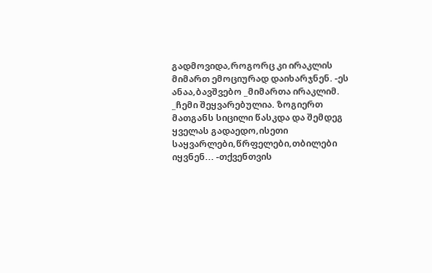გადმოვიდა,როგორც კი ირაკლის მიმართ ემოციურად დაიხარჯნენ. -ეს ანაა,ბავშვებო _მიმართა ირაკლიმ. _ჩემი შეყვარებულია. ზოგიერთ მათგანს სიცილი წასკდა და შემდეგ ყველას გადაედო,ისეთი საყვარლები,წრფელები,თბილები იყვნენ... -თქვენთვის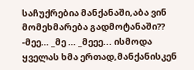საჩუქრებია მანქანაში,აბა ვინ მომეხმარება გადმოტანაში?? -მეე… _მე … _მეეე... ისმოდა ყველას ხმა ერთად,მანქანისკენ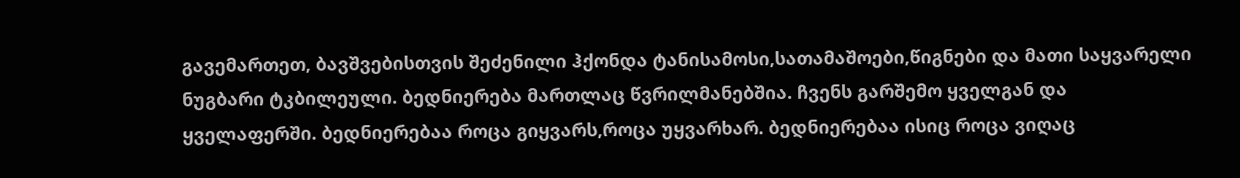გავემართეთ, ბავშვებისთვის შეძენილი ჰქონდა ტანისამოსი,სათამაშოები,წიგნები და მათი საყვარელი ნუგბარი ტკბილეული. ბედნიერება მართლაც წვრილმანებშია. ჩვენს გარშემო ყველგან და ყველაფერში. ბედნიერებაა როცა გიყვარს,როცა უყვარხარ. ბედნიერებაა ისიც როცა ვიღაც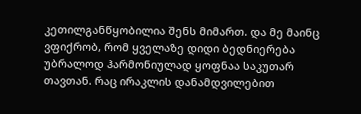კეთილგანწყობილია შენს მიმართ. და მე მაინც ვფიქრობ, რომ ყველაზე დიდი ბედნიერება უბრალოდ ჰარმონიულად ყოფნაა საკუთარ თავთან. რაც ირაკლის დანამდვილებით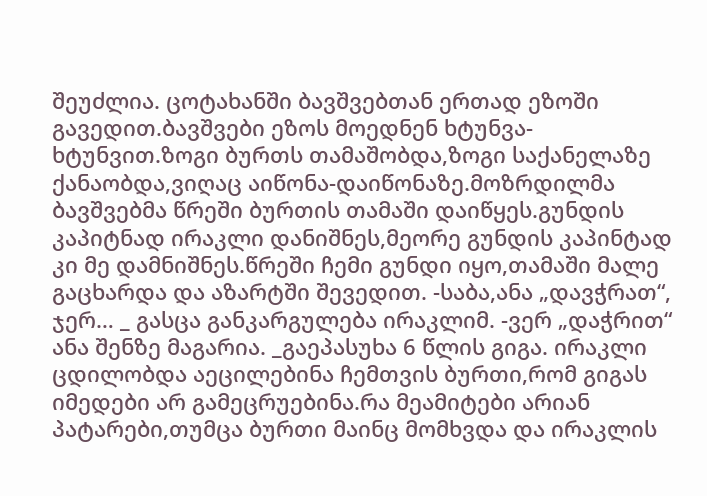შეუძლია. ცოტახანში ბავშვებთან ერთად ეზოში გავედით.ბავშვები ეზოს მოედნენ ხტუნვა-ხტუნვით.ზოგი ბურთს თამაშობდა,ზოგი საქანელაზე ქანაობდა,ვიღაც აიწონა-დაიწონაზე.მოზრდილმა ბავშვებმა წრეში ბურთის თამაში დაიწყეს.გუნდის კაპიტნად ირაკლი დანიშნეს,მეორე გუნდის კაპინტად კი მე დამნიშნეს.წრეში ჩემი გუნდი იყო,თამაში მალე გაცხარდა და აზარტში შევედით. -საბა,ანა „დავჭრათ“, ჯერ… _ გასცა განკარგულება ირაკლიმ. -ვერ „დაჭრით“ ანა შენზე მაგარია. _გაეპასუხა 6 წლის გიგა. ირაკლი ცდილობდა აეცილებინა ჩემთვის ბურთი,რომ გიგას იმედები არ გამეცრუებინა.რა მეამიტები არიან პატარები,თუმცა ბურთი მაინც მომხვდა და ირაკლის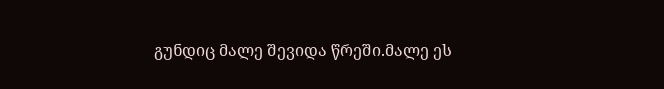გუნდიც მალე შევიდა წრეში.მალე ეს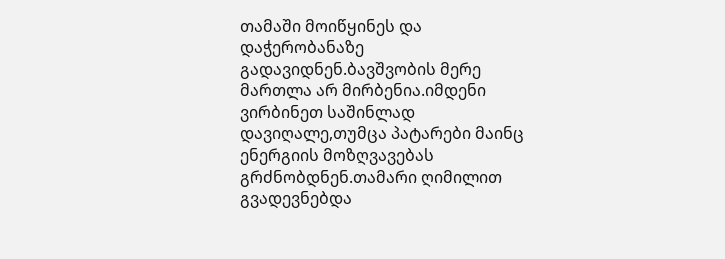თამაში მოიწყინეს და დაჭერობანაზე გადავიდნენ.ბავშვობის მერე მართლა არ მირბენია.იმდენი ვირბინეთ საშინლად დავიღალე,თუმცა პატარები მაინც ენერგიის მოზღვავებას გრძნობდნენ.თამარი ღიმილით გვადევნებდა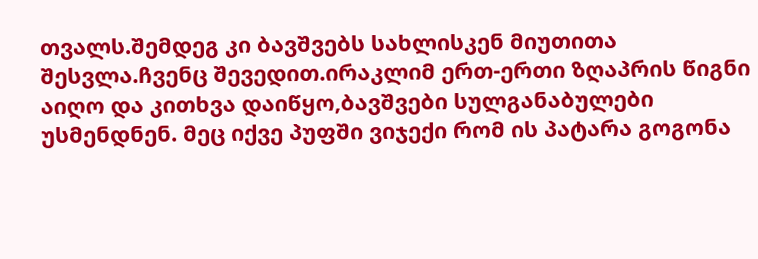თვალს.შემდეგ კი ბავშვებს სახლისკენ მიუთითა შესვლა.ჩვენც შევედით.ირაკლიმ ერთ-ერთი ზღაპრის წიგნი აიღო და კითხვა დაიწყო,ბავშვები სულგანაბულები უსმენდნენ. მეც იქვე პუფში ვიჯექი რომ ის პატარა გოგონა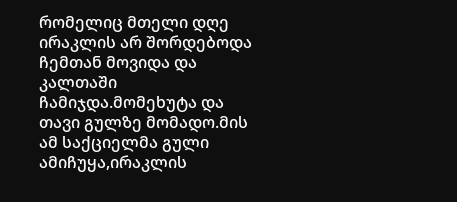რომელიც მთელი დღე ირაკლის არ შორდებოდა ჩემთან მოვიდა და კალთაში ჩამიჯდა.მომეხუტა და თავი გულზე მომადო.მის ამ საქციელმა გული ამიჩუყა,ირაკლის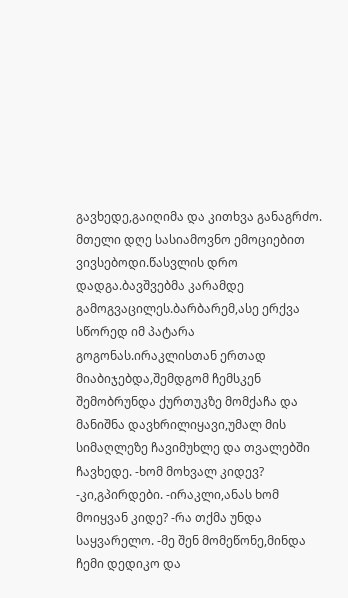გავხედე,გაიღიმა და კითხვა განაგრძო. მთელი დღე სასიამოვნო ემოციებით ვივსებოდი.წასვლის დრო დადგა.ბავშვებმა კარამდე გამოგვაცილეს.ბარბარემ,ასე ერქვა სწორედ იმ პატარა გოგონას.ირაკლისთან ერთად მიაბიჯებდა,შემდგომ ჩემსკენ შემობრუნდა ქურთუკზე მომქაჩა და მანიშნა დავხრილიყავი,უმალ მის სიმაღლეზე ჩავიმუხლე და თვალებში ჩავხედე. -ხომ მოხვალ კიდევ? -კი,გპირდები. -ირაკლი,ანას ხომ მოიყვან კიდე? -რა თქმა უნდა საყვარელო. -მე შენ მომეწონე,მინდა ჩემი დედიკო და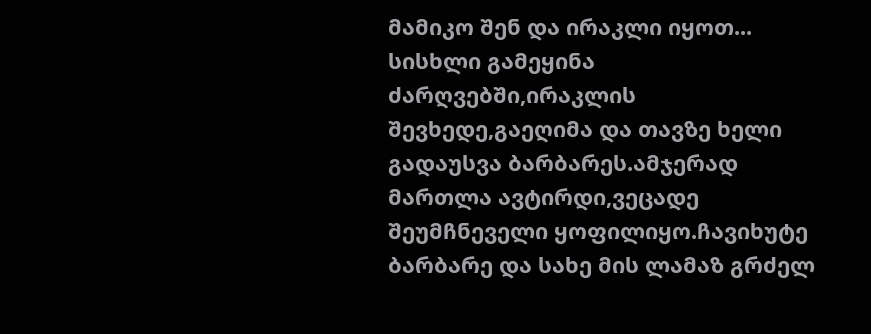მამიკო შენ და ირაკლი იყოთ... სისხლი გამეყინა ძარღვებში,ირაკლის შევხედე,გაეღიმა და თავზე ხელი გადაუსვა ბარბარეს.ამჯერად მართლა ავტირდი,ვეცადე შეუმჩნეველი ყოფილიყო.ჩავიხუტე ბარბარე და სახე მის ლამაზ გრძელ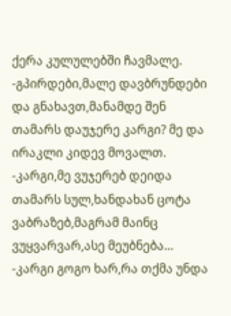ქერა კულულებში ჩავმალე. -გპირდები,მალე დავბრუნდები და გნახავთ,მანამდე შენ თამარს დაუჯერე კარგი? მე და ირაკლი კიდევ მოვალთ. -კარგი,მე ვუჯერებ დეიდა თამარს სულ,ხანდახან ცოტა ვაბრაზებ,მაგრამ მაინც ვუყვარვარ,ასე მეუბნება… -კარგი გოგო ხარ,რა თქმა უნდა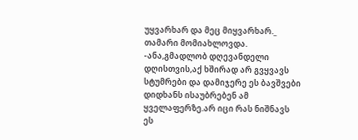უყვარხარ და მეც მიყვარხარ._ თამარი მომიახლოვდა. -ანა,გმადლობ დღევანდელი დღისთვის,აქ ხშირად არ გვყვავს სტუმრები და დამიჯერე ეს ბავშვები დიდხანს ისაუბრებენ ამ ყველაფერზე.არ იცი რას ნიშნავს ეს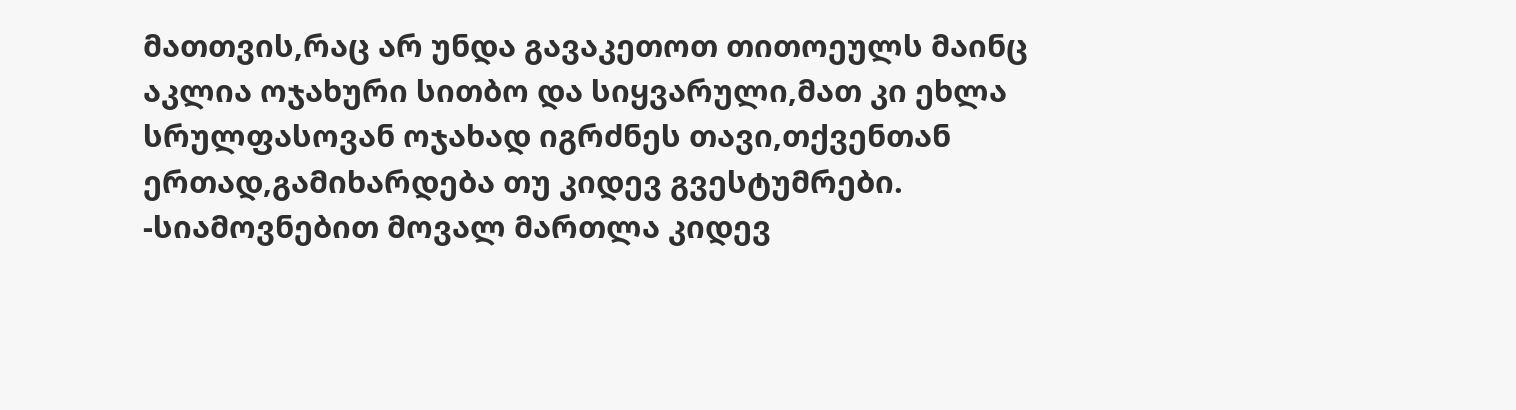მათთვის,რაც არ უნდა გავაკეთოთ თითოეულს მაინც აკლია ოჯახური სითბო და სიყვარული,მათ კი ეხლა სრულფასოვან ოჯახად იგრძნეს თავი,თქვენთან ერთად,გამიხარდება თუ კიდევ გვესტუმრები. -სიამოვნებით მოვალ მართლა კიდევ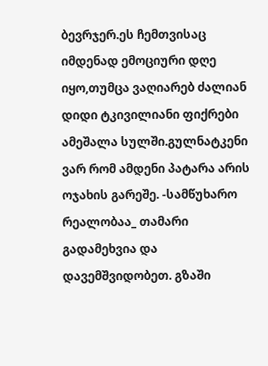ბევრჯერ.ეს ჩემთვისაც იმდენად ემოციური დღე იყო,თუმცა ვაღიარებ ძალიან დიდი ტკივილიანი ფიქრები ამეშალა სულში.გულნატკენი ვარ რომ ამდენი პატარა არის ოჯახის გარეშე. -სამწუხარო რეალობაა_ თამარი გადამეხვია და დავემშვიდობეთ. გზაში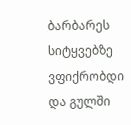ბარბარეს სიტყვებზე ვფიქრობდი და გულში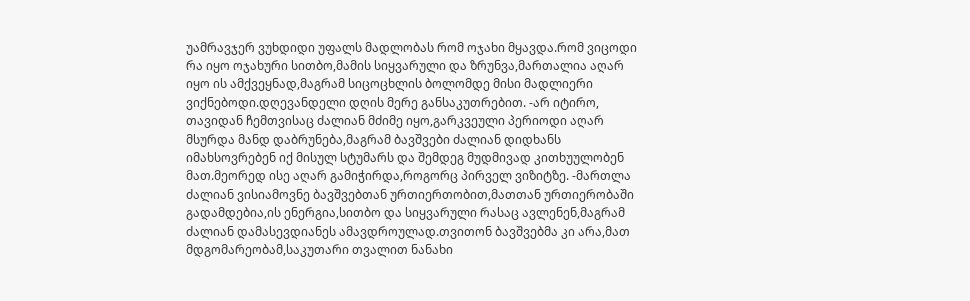უამრავჯერ ვუხდიდი უფალს მადლობას რომ ოჯახი მყავდა.რომ ვიცოდი რა იყო ოჯახური სითბო,მამის სიყვარული და ზრუნვა,მართალია აღარ იყო ის ამქვეყნად,მაგრამ სიცოცხლის ბოლომდე მისი მადლიერი ვიქნებოდი.დღევანდელი დღის მერე განსაკუთრებით. -არ იტირო, თავიდან ჩემთვისაც ძალიან მძიმე იყო,გარკვეული პერიოდი აღარ მსურდა მანდ დაბრუნება,მაგრამ ბავშვები ძალიან დიდხანს იმახსოვრებენ იქ მისულ სტუმარს და შემდეგ მუდმივად კითხუულობენ მათ.მეორედ ისე აღარ გამიჭირდა,როგორც პირველ ვიზიტზე. -მართლა ძალიან ვისიამოვნე ბავშვებთან ურთიერთობით,მათთან ურთიერობაში გადამდებია,ის ენერგია,სითბო და სიყვარული რასაც ავლენენ,მაგრამ ძალიან დამასევდიანეს ამავდროულად.თვითონ ბავშვებმა კი არა,მათ მდგომარეობამ,საკუთარი თვალით ნანახი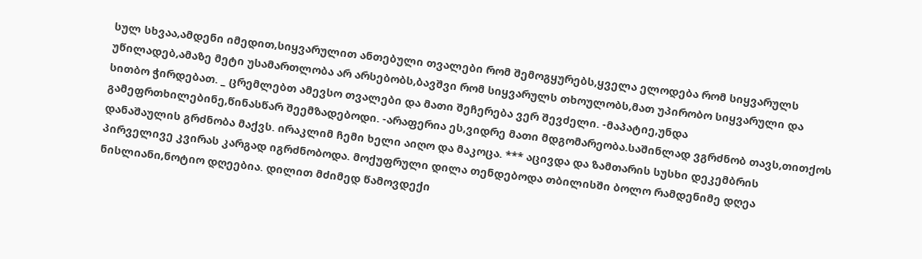სულ სხვაა,ამდენი იმედით,სიყვარულით ანთებული თვალები რომ შემოგყურებს,ყველა ელოდება რომ სიყვარულს უწილადებ,ამაზე მეტი უსამართლობა არ არსებობს,ბავშვი რომ სიყვარულს თხოულობს,მათ უპირობო სიყვარული და სითბო ჭირდებათ. _ ცრემლებთ ამევსო თვალები და მათი შეჩერება ვერ შევძელი. -მაპატიე,უნდა გამეფრთხილებინე,წინასწარ შეემზადებოდი. -არაფერია ეს,ვიდრე მათი მდგომარეობა.საშინლად ვგრძნობ თავს,თითქოს დანაშაულის გრძნობა მაქვს. ირაკლიმ ჩემი ხელი აიღო და მაკოცა. *** აცივდა და ზამთარის სუსხი დეკემბრის პირველივე კვირას კარგად იგრძნობოდა. მოქუფრული დილა თენდებოდა თბილისში ბოლო რამდენიმე დღეა ნისლიანი,ნოტიო დღეებია. დილით მძიმედ წამოვდექი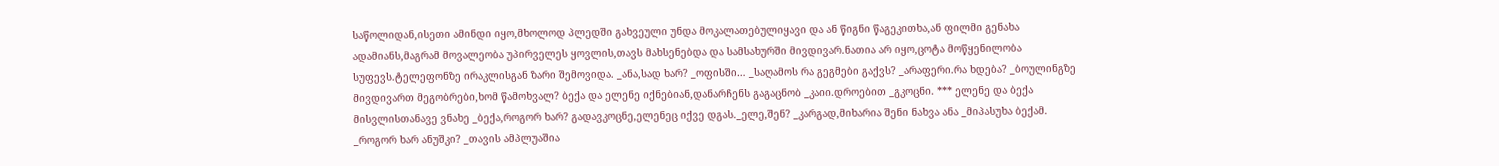საწოლიდან,ისეთი ამინდი იყო,მხოლოდ პლედში გახვეული უნდა მოკალათებულიყავი და ან წიგნი წაგეკითხა,ან ფილმი გენახა ადამიანს,მაგრამ მოვალეობა უპირველეს ყოვლის,თავს მახსენებდა და სამსახურში მივდივარ.ნათია არ იყო,ცოტა მოწყენილობა სუფევს.ტელეფონზე ირაკლისგან ზარი შემოვიდა. _ანა,სად ხარ? _ოფისში… _საღამოს რა გეგმები გაქვს? _არაფერი.რა ხდება? _ბოულინგზე მივდივართ მეგობრები,ხომ წამოხვალ? ბექა და ელენე იქნებიან,დანარჩენს გაგაცნობ _კაიი.დროებით _გკოცნი. *** ელენე და ბექა მისვლისთანავე ვნახე _ბექა,როგორ ხარ? გადავკოცნე,ელენეც იქვე დგას._ელე,შენ? _კარგად,მიხარია შენი ნახვა ანა _მიპასუხა ბექამ. _როგორ ხარ ანუშკი? _თავის ამპლუაშია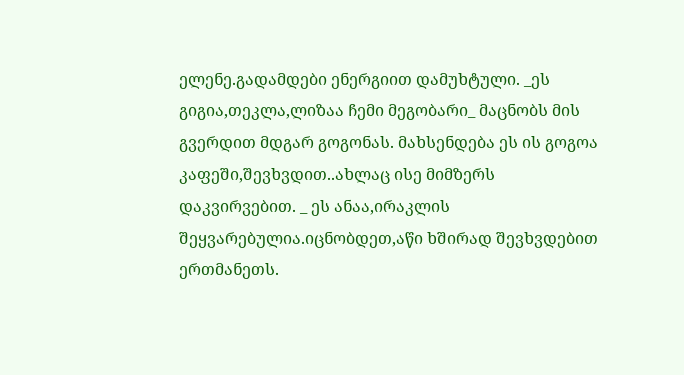ელენე.გადამდები ენერგიით დამუხტული. _ეს გიგია,თეკლა,ლიზაა ჩემი მეგობარი_ მაცნობს მის გვერდით მდგარ გოგონას. მახსენდება ეს ის გოგოა კაფეში,შევხვდით..ახლაც ისე მიმზერს დაკვირვებით. _ ეს ანაა,ირაკლის შეყვარებულია.იცნობდეთ,აწი ხშირად შევხვდებით ერთმანეთს.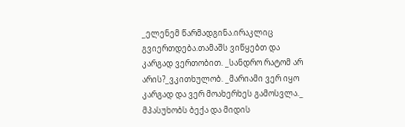_ელენემ წარმადგინა.ირაკლიც გვიერთდება.თამაშს ვიწყებთ და კარგად ვერთობით. _სანდრო რატომ არ არის?_ვკითხულობ. _მარიამი ვერ იყო კარგად და ვერ მოახერხეს გამოსვლა._ მპასუხობს ბექა და მიდის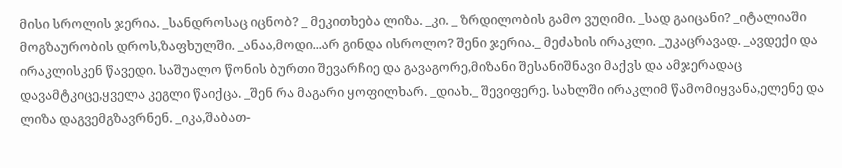მისი სროლის ჯერია. _სანდროსაც იცნობ? _ მეკითხება ლიზა. _კი. _ ზრდილობის გამო ვუღიმი. _სად გაიცანი? _იტალიაში მოგზაურობის დროს,ზაფხულში. _ანაა,მოდი...არ გინდა ისროლო? შენი ჯერია._ მეძახის ირაკლი. _უკაცრავად. _ავდექი და ირაკლისკენ წავედი. საშუალო წონის ბურთი შევარჩიე და გავაგორე,მიზანი შესანიშნავი მაქვს და ამჯერადაც დავამტკიცე,ყველა კეგლი წაიქცა. _შენ რა მაგარი ყოფილხარ. _დიახ._ შევიფერე. სახლში ირაკლიმ წამომიყვანა,ელენე და ლიზა დაგვემგზავრნენ. _იკა,შაბათ-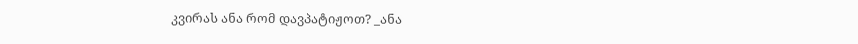კვირას ანა რომ დავპატიჟოთ? _ანა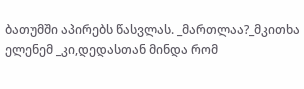ბათუმში აპირებს წასვლას. _მართლაა?_მკითხა ელენემ _კი,დედასთან მინდა რომ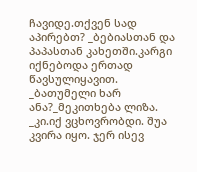ჩავიდე.თქვენ სად აპირებთ? _ბებიასთან და პაპასთან კახეთში.კარგი იქნებოდა ერთად წავსულიყავით. _ბათუმელი ხარ ანა?_მეკითხება ლიზა. _კი.იქ ვცხოვრობდი. შუა კვირა იყო. ჯერ ისევ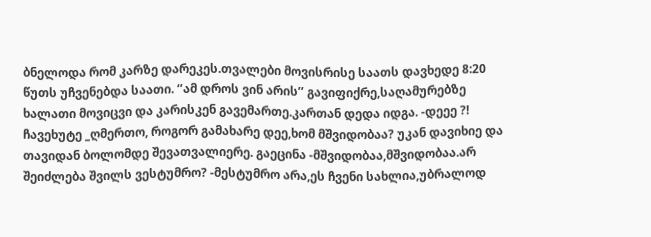ბნელოდა რომ კარზე დარეკეს.თვალები მოვისრისე საათს დავხედე 8:20 წუთს უჩვენებდა საათი. ‘’ამ დროს ვინ არის’’ გავიფიქრე,საღამურებზე ხალათი მოვიცვი და კარისკენ გავემართე.კართან დედა იდგა. -დეეე ?! ჩავეხუტე _ღმერთო, როგორ გამახარე დეე,ხომ მშვიდობაა? უკან დავიხიე და თავიდან ბოლომდე შევათვალიერე. გაეცინა -მშვიდობაა,მშვიდობაა.არ შეიძლება შვილს ვესტუმრო? -მესტუმრო არა,ეს ჩვენი სახლია,უბრალოდ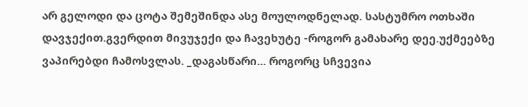არ გელოდი და ცოტა შემეშინდა ასე მოულოდნელად. სასტუმრო ოთხაში დავჯექით.გვერდით მივუჯექი და ჩავეხუტე -როგორ გამახარე დეე.უქმეებზე ვაპირებდი ჩამოსვლას. _დაგასწარი... როგორც სჩვევია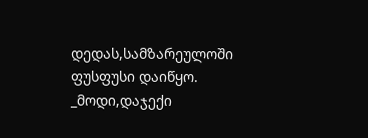დედას,სამზარეულოში ფუსფუსი დაიწყო. _მოდი,დაჯექი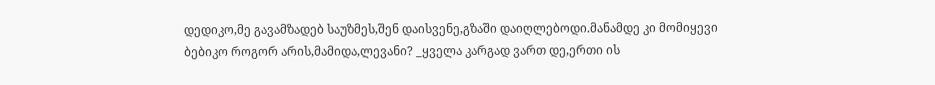დედიკო,მე გავამზადებ საუზმეს,შენ დაისვენე,გზაში დაიღლებოდი.მანამდე კი მომიყევი ბებიკო როგორ არის,მამიდა,ლევანი? _ყველა კარგად ვართ დე,ერთი ის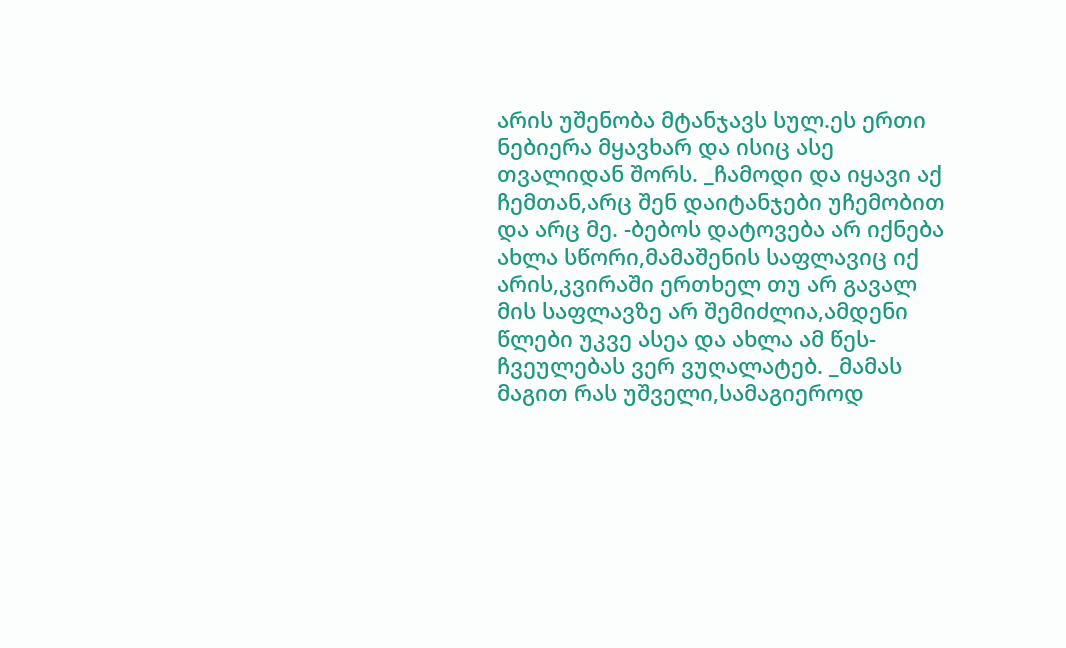არის უშენობა მტანჯავს სულ.ეს ერთი ნებიერა მყავხარ და ისიც ასე თვალიდან შორს. _ჩამოდი და იყავი აქ ჩემთან,არც შენ დაიტანჯები უჩემობით და არც მე. -ბებოს დატოვება არ იქნება ახლა სწორი,მამაშენის საფლავიც იქ არის,კვირაში ერთხელ თუ არ გავალ მის საფლავზე არ შემიძლია,ამდენი წლები უკვე ასეა და ახლა ამ წეს-ჩვეულებას ვერ ვუღალატებ. _მამას მაგით რას უშველი,სამაგიეროდ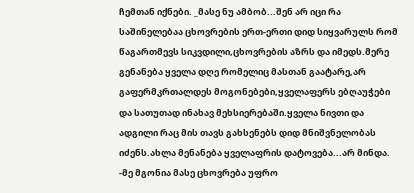ჩემთან იქნები. _მასე ნუ ამბობ...შენ არ იცი რა საშინელებაა ცხოვრების ერთ-ერთი დიდ სიყვარულს რომ წაგართმევს სიკვდილი,ცხოვრების აზრს და იმედს.მერე გენანება ყველა დღე რომელიც მასთან გაატარე,არ გაფერმკრთალდეს მოგონებები,ყველაფერს ებღაუჭები და სათუთად ინახავ მეხსიერებაში.ყველა ნივთი და ადგილი რაც მის თავს გახსენებს დიდ მნიშვნელობას იძენს.ახლა მენანება ყველაფრის დატოვება...არ მინდა. -მე მგონია მასე ცხოვრება უფრო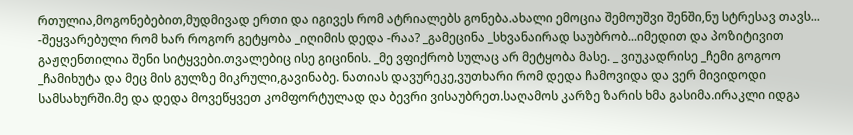რთულია,მოგონებებით,მუდმივად ერთი და იგივეს რომ ატრიალებს გონება.ახალი ემოცია შემოუშვი შენში,ნუ სტრესავ თავს... -შეყვარებული რომ ხარ როგორ გეტყობა _იღიმის დედა -რაა? _გამეცინა _სხვანაირად საუბრობ...იმედით და პოზიტივით გაჟღენთილია შენი სიტყვები.თვალებიც ისე გიცინის. _მე ვფიქრობ სულაც არ მეტყობა მასე. _ ვიუკადრისე _ჩემი გოგოო _ჩამიხუტა და მეც მის გულზე მიკრული,გავინაბე. ნათიას დავურეკე,ვუთხარი რომ დედა ჩამოვიდა და ვერ მივიდოდი სამსახურში.მე და დედა მოვეწყვეთ კომფორტულად და ბევრი ვისაუბრეთ.საღამოს კარზე ზარის ხმა გასიმა.ირაკლი იდგა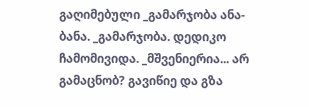გაღიმებული _გამარჯობა ანა-ბანა. _გამარჯობა. დედიკო ჩამომივიდა. _მშვენიერია... არ გამაცნობ? გავიწიე და გზა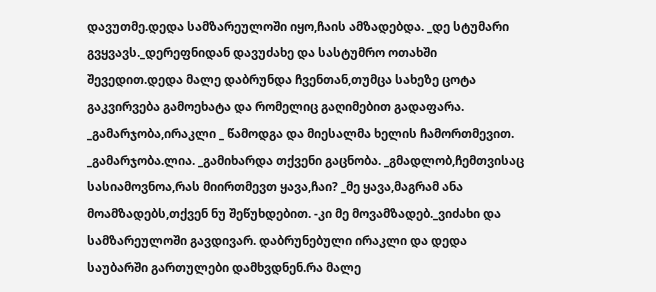დავუთმე.დედა სამზარეულოში იყო,ჩაის ამზადებდა. _დე სტუმარი გვყვავს._დერეფნიდან დავუძახე და სასტუმრო ოთახში შევედით.დედა მალე დაბრუნდა ჩვენთან,თუმცა სახეზე ცოტა გაკვირვება გამოეხატა და რომელიც გაღიმებით გადაფარა. _გამარჯობა,ირაკლი _ წამოდგა და მიესალმა ხელის ჩამორთმევით. _გამარჯობა.ლია. _გამიხარდა თქვენი გაცნობა. _გმადლობ,ჩემთვისაც სასიამოვნოა,რას მიირთმევთ ყავა,ჩაი? _მე ყავა,მაგრამ ანა მოამზადებს,თქვენ ნუ შეწუხდებით. -კი მე მოვამზადებ._ვიძახი და სამზარეულოში გავდივარ. დაბრუნებული ირაკლი და დედა საუბარში გართულები დამხვდნენ.რა მალე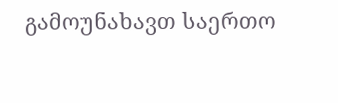გამოუნახავთ საერთო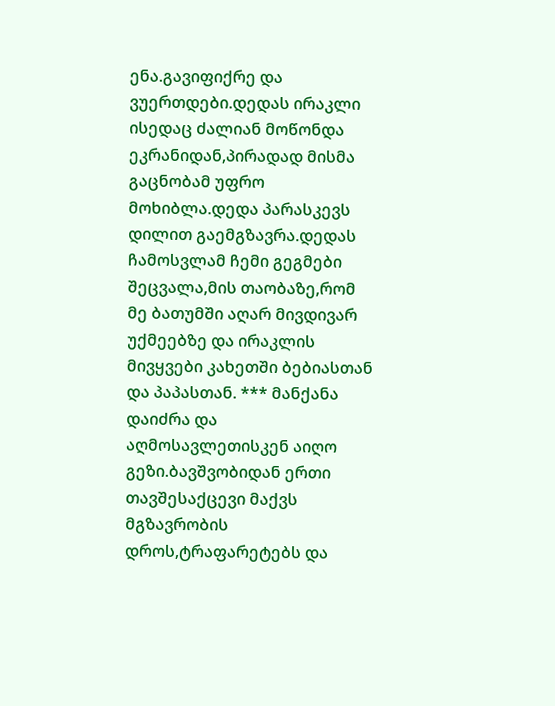ენა.გავიფიქრე და ვუერთდები.დედას ირაკლი ისედაც ძალიან მოწონდა ეკრანიდან,პირადად მისმა გაცნობამ უფრო მოხიბლა.დედა პარასკევს დილით გაემგზავრა.დედას ჩამოსვლამ ჩემი გეგმები შეცვალა,მის თაობაზე,რომ მე ბათუმში აღარ მივდივარ უქმეებზე და ირაკლის მივყვები კახეთში ბებიასთან და პაპასთან. *** მანქანა დაიძრა და აღმოსავლეთისკენ აიღო გეზი.ბავშვობიდან ერთი თავშესაქცევი მაქვს მგზავრობის დროს,ტრაფარეტებს და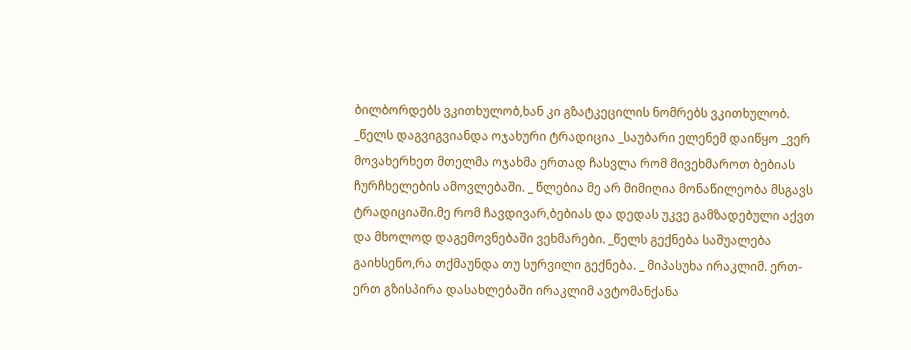ბილბორდებს ვკითხულობ,ხან კი გზატკეცილის ნომრებს ვკითხულობ. _წელს დაგვიგვიანდა ოჯახური ტრადიცია _საუბარი ელენემ დაიწყო _ვერ მოვახერხეთ მთელმა ოჯახმა ერთად ჩასვლა რომ მივეხმაროთ ბებიას ჩურჩხელების ამოვლებაში. _ წლებია მე არ მიმიღია მონაწილეობა მსგავს ტრადიციაში.მე რომ ჩავდივარ,ბებიას და დედას უკვე გამზადებული აქვთ და მხოლოდ დაგემოვნებაში ვეხმარები. _წელს გექნება საშუალება გაიხსენო,რა თქმაუნდა თუ სურვილი გექნება. _ მიპასუხა ირაკლიმ. ერთ-ერთ გზისპირა დასახლებაში ირაკლიმ ავტომანქანა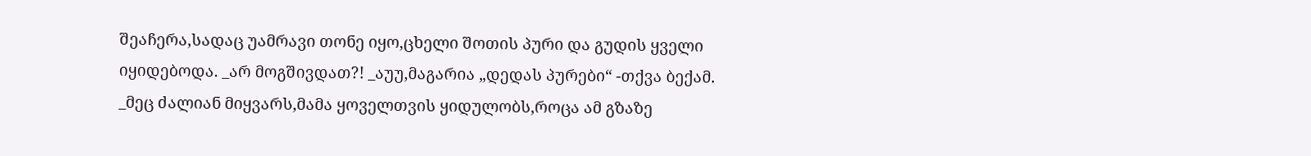შეაჩერა,სადაც უამრავი თონე იყო,ცხელი შოთის პური და გუდის ყველი იყიდებოდა. _არ მოგშივდათ?! _აუუ,მაგარია „დედას პურები“ -თქვა ბექამ. _მეც ძალიან მიყვარს,მამა ყოველთვის ყიდულობს,როცა ამ გზაზე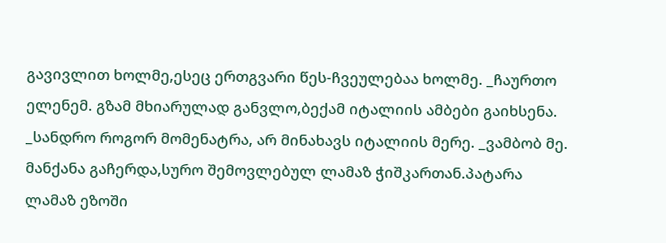გავივლით ხოლმე,ესეც ერთგვარი წეს-ჩვეულებაა ხოლმე. _ჩაურთო ელენემ. გზამ მხიარულად განვლო,ბექამ იტალიის ამბები გაიხსენა. _სანდრო როგორ მომენატრა, არ მინახავს იტალიის მერე. _ვამბობ მე. მანქანა გაჩერდა,სურო შემოვლებულ ლამაზ ჭიშკართან.პატარა ლამაზ ეზოში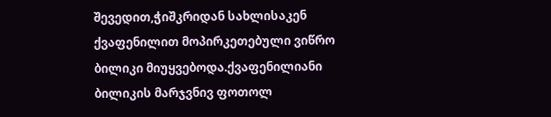შევედით,ჭიშკრიდან სახლისაკენ ქვაფენილით მოპირკეთებული ვიწრო ბილიკი მიუყვებოდა.ქვაფენილიანი ბილიკის მარჯვნივ ფოთოლ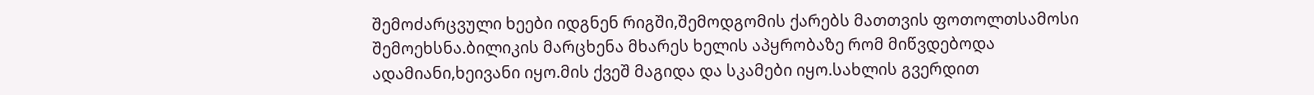შემოძარცვული ხეები იდგნენ რიგში,შემოდგომის ქარებს მათთვის ფოთოლთსამოსი შემოეხსნა.ბილიკის მარცხენა მხარეს ხელის აპყრობაზე რომ მიწვდებოდა ადამიანი,ხეივანი იყო.მის ქვეშ მაგიდა და სკამები იყო.სახლის გვერდით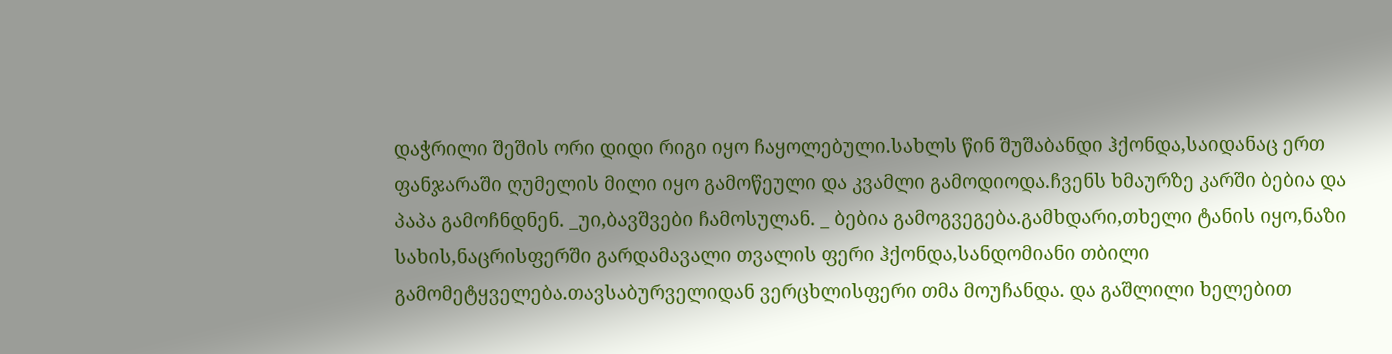დაჭრილი შეშის ორი დიდი რიგი იყო ჩაყოლებული.სახლს წინ შუშაბანდი ჰქონდა,საიდანაც ერთ ფანჯარაში ღუმელის მილი იყო გამოწეული და კვამლი გამოდიოდა.ჩვენს ხმაურზე კარში ბებია და პაპა გამოჩნდნენ. _უი,ბავშვები ჩამოსულან. _ ბებია გამოგვეგება.გამხდარი,თხელი ტანის იყო,ნაზი სახის,ნაცრისფერში გარდამავალი თვალის ფერი ჰქონდა,სანდომიანი თბილი გამომეტყველება.თავსაბურველიდან ვერცხლისფერი თმა მოუჩანდა. და გაშლილი ხელებით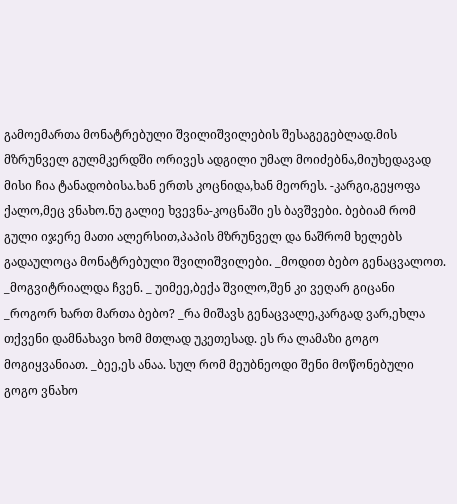გამოემართა მონატრებული შვილიშვილების შესაგეგებლად.მის მზრუნველ გულმკერდში ორივეს ადგილი უმალ მოიძებნა,მიუხედავად მისი ჩია ტანადობისა.ხან ერთს კოცნიდა,ხან მეორეს. -კარგი,გეყოფა ქალო,მეც ვნახო.ნუ გალიე ხვევნა-კოცნაში ეს ბავშვები. ბებიამ რომ გული იჯერე მათი ალერსით,პაპის მზრუნველ და ნაშრომ ხელებს გადაულოცა მონატრებული შვილიშვილები. _მოდით ბებო გენაცვალოთ. _მოგვიტრიალდა ჩვენ. _ უიმეე,ბექა შვილო,შენ კი ვეღარ გიცანი _როგორ ხართ მართა ბებო? _რა მიშავს გენაცვალე,კარგად ვარ,ეხლა თქვენი დამნახავი ხომ მთლად უკეთესად. ეს რა ლამაზი გოგო მოგიყვანიათ. _ბეე,ეს ანაა. სულ რომ მეუბნეოდი შენი მოწონებული გოგო ვნახო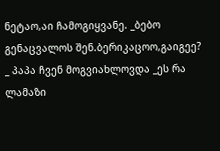ნეტაო,აი ჩამოგიყვანე. _ბებო გენაცვალოს შენ.ბერიკაცოო,გაიგეე? _ პაპა ჩვენ მოგვიახლოვდა _ეს რა ლამაზი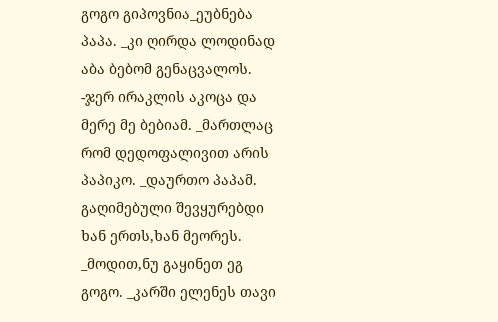გოგო გიპოვნია_ეუბნება პაპა. _კი ღირდა ლოდინად აბა ბებომ გენაცვალოს. -ჯერ ირაკლის აკოცა და მერე მე ბებიამ. _მართლაც რომ დედოფალივით არის პაპიკო. _დაურთო პაპამ. გაღიმებული შევყურებდი ხან ერთს,ხან მეორეს. _მოდით,ნუ გაყინეთ ეგ გოგო. _კარში ელენეს თავი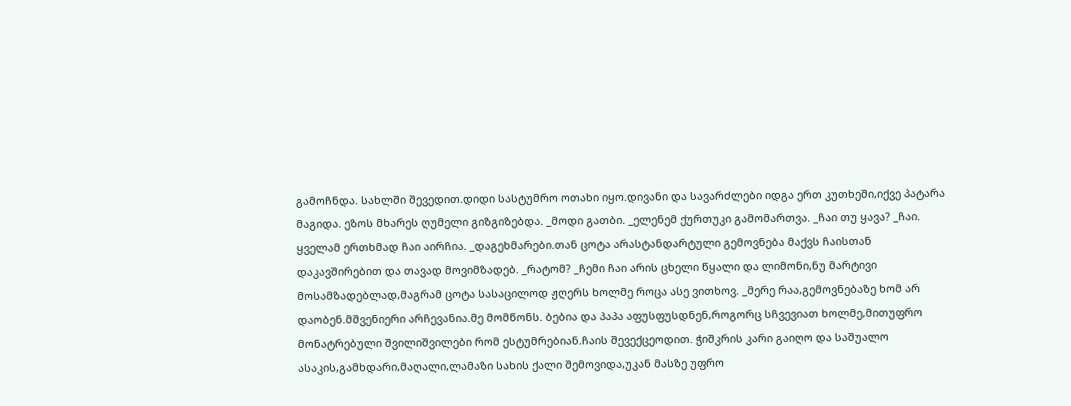გამოჩნდა. სახლში შევედით.დიდი სასტუმრო ოთახი იყო.დივანი და სავარძლები იდგა ერთ კუთხეში,იქვე პატარა მაგიდა. ეზოს მხარეს ღუმელი გიზგიზებდა. _მოდი გათბი. _ელენემ ქურთუკი გამომართვა. _ჩაი თუ ყავა? _ჩაი. ყველამ ერთხმად ჩაი აირჩია. _დაგეხმარები.თან ცოტა არასტანდარტული გემოვნება მაქვს ჩაისთან დაკავშირებით და თავად მოვიმზადებ. _რატომ? _ჩემი ჩაი არის ცხელი წყალი და ლიმონი,ნუ მარტივი მოსამზადებლად,მაგრამ ცოტა სასაცილოდ ჟღერს ხოლმე როცა ასე ვითხოვ. _მერე რაა,გემოვნებაზე ხომ არ დაობენ.მშვენიერი არჩევანია.მე მომწონს. ბებია და პაპა აფუსფუსდნენ,როგორც სჩვევიათ ხოლმე,მითუფრო მონატრებული შვილიშვილები რომ ესტუმრებიან.ჩაის შევექცეოდით. ჭიშკრის კარი გაიღო და საშუალო ასაკის,გამხდარი,მაღალი,ლამაზი სახის ქალი შემოვიდა,უკან მასზე უფრო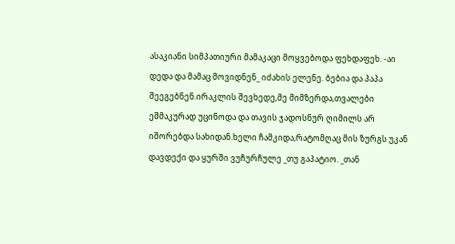ასაკიანი სიმპათიური მამაკაცი მოყვებოდა ფეხდაფეხ. -აი დედა და მამაც მოვიდნენ_ იძახის ელენე. ბებია და პაპა შეეგებნენ.ირაკლის შევხედე,მე მიმზერდა,თვალები ეშმაკურად უცინოდა და თავის ჯადოსნურ ღიმილს არ იშორებდა სახიდან.ხელი ჩამკიდა,რატომღაც მის ზურგს უკან დავდექი და ყურში ვუჩურჩულე _თუ გაპატიო. _თან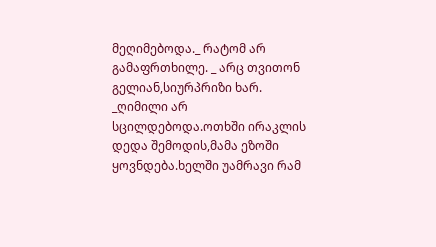მეღიმებოდა._ რატომ არ გამაფრთხილე. _ არც თვითონ გელიან,სიურპრიზი ხარ. _ღიმილი არ სცილდებოდა.ოთხში ირაკლის დედა შემოდის,მამა ეზოში ყოვნდება.ხელში უამრავი რამ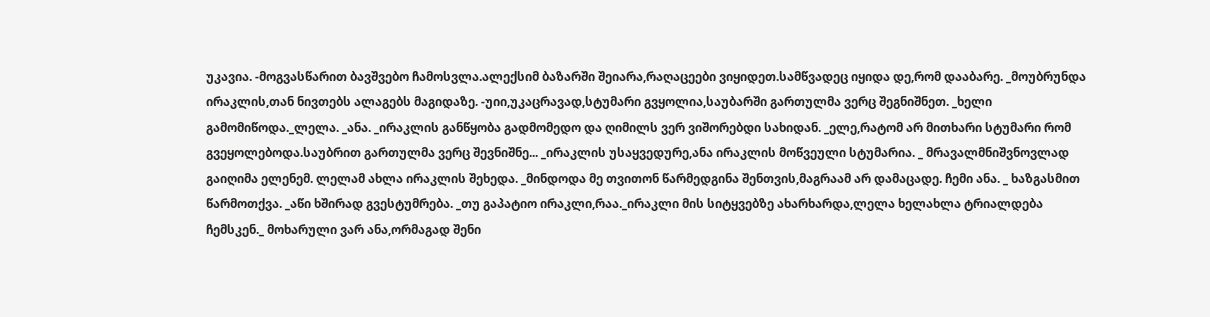უკავია. -მოგვასწარით ბავშვებო ჩამოსვლა.ალექსიმ ბაზარში შეიარა,რაღაცეები ვიყიდეთ.სამწვადეც იყიდა დე,რომ დააბარე. _მოუბრუნდა ირაკლის,თან ნივთებს ალაგებს მაგიდაზე. -უიი,უკაცრავად,სტუმარი გვყოლია,საუბარში გართულმა ვერც შეგნიშნეთ. _ხელი გამომიწოდა._ლელა. _ანა. _ირაკლის განწყობა გადმომედო და ღიმილს ვერ ვიშორებდი სახიდან. _ელე,რატომ არ მითხარი სტუმარი რომ გვეყოლებოდა.საუბრით გართულმა ვერც შევნიშნე... _ირაკლის უსაყვედურე,ანა ირაკლის მოწვეული სტუმარია. _ მრავალმნიშვნოვლად გაიღიმა ელენემ. ლელამ ახლა ირაკლის შეხედა. _მინდოდა მე თვითონ წარმედგინა შენთვის,მაგრაამ არ დამაცადე. ჩემი ანა. _ ხაზგასმით წარმოთქვა. _აწი ხშირად გვესტუმრება. _თუ გაპატიო ირაკლი,რაა._ირაკლი მის სიტყვებზე ახარხარდა,ლელა ხელახლა ტრიალდება ჩემსკენ._ მოხარული ვარ ანა,ორმაგად შენი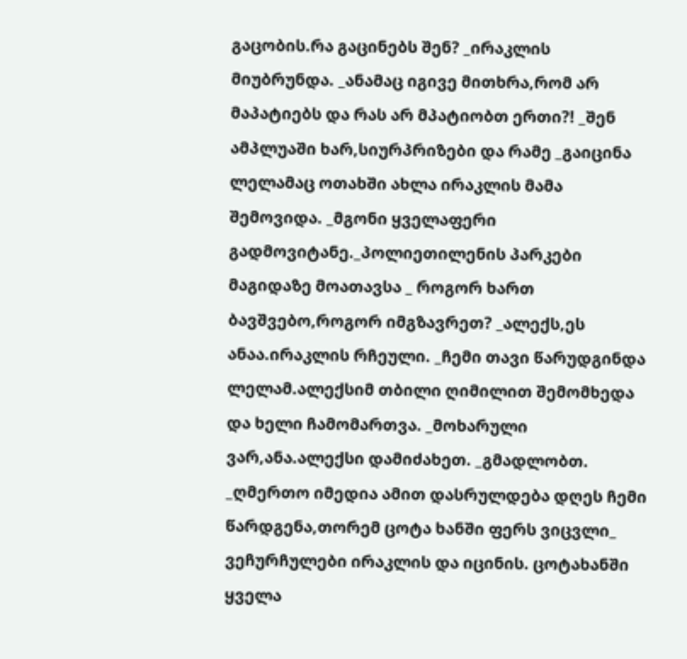გაცობის.რა გაცინებს შენ? _ირაკლის მიუბრუნდა. _ანამაც იგივე მითხრა,რომ არ მაპატიებს და რას არ მპატიობთ ერთი?! _შენ ამპლუაში ხარ,სიურპრიზები და რამე _გაიცინა ლელამაც ოთახში ახლა ირაკლის მამა შემოვიდა. _მგონი ყველაფერი გადმოვიტანე._პოლიეთილენის პარკები მაგიდაზე მოათავსა _ როგორ ხართ ბავშვებო,როგორ იმგზავრეთ? _ალექს,ეს ანაა.ირაკლის რჩეული. _ჩემი თავი წარუდგინდა ლელამ.ალექსიმ თბილი ღიმილით შემომხედა და ხელი ჩამომართვა. _მოხარული ვარ,ანა.ალექსი დამიძახეთ. _გმადლობთ. _ღმერთო იმედია ამით დასრულდება დღეს ჩემი წარდგენა,თორემ ცოტა ხანში ფერს ვიცვლი_ ვეჩურჩულები ირაკლის და იცინის. ცოტახანში ყველა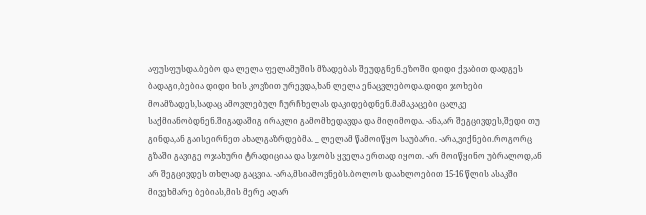აფუსფუსდა.ბებო და ლელა ფელამუშის მზადებას შეუდგნენ.ეზოში დიდი ქვაბით დადგეს ბადაგი,ბებია დიდი ხის კოვზით ურევდა,ხან ლელა ენაცვლებოდა.დიდი ჯოხები მოამზადეს,სადაც ამოვლებულ ჩურჩხელას დაკიდებდნენ.მამაკაცები ცალკე საქმიანობდნენ.შიგადაშიგ ირაკლი გამომხედავდა და მიღიმოდა. -ანა,არ შეგცივდეს,შედი თუ გინდა,ან გაისეირნეთ ახალგაზრდებმა. _ ლელამ წამოიწყო საუბარი. -არა,ვიქნები.როგორც გზაში გავიგე ოჯახური ტრადიციაა და სჯობს ყველა ერთად იყოთ. -არ მოიწყინო უბრალოდ,ან არ შეგცივდეს თხლად გაცვია. -არა,მსიამოვნებს.ბოლოს დაახლოებით 15-16 წლის ასაკში მივეხმარე ბებიას,მის მერე აღარ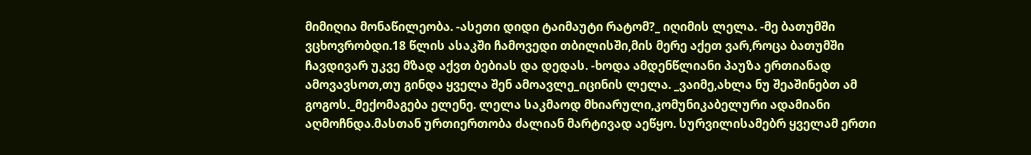მიმიღია მონაწილეობა. -ასეთი დიდი ტაიმაუტი რატომ?_ იღიმის ლელა. -მე ბათუმში ვცხოვრობდი.18 წლის ასაკში ჩამოვედი თბილისში,მის მერე აქეთ ვარ,როცა ბათუმში ჩავდივარ უკვე მზად აქვთ ბებიას და დედას. -ხოდა ამდენწლიანი პაუზა ერთიანად ამოვავსოთ,თუ გინდა ყველა შენ ამოავლე_იცინის ლელა. _ვაიმე,ახლა ნუ შეაშინებთ ამ გოგოს._მექომაგება ელენე. ლელა საკმაოდ მხიარული,კომუნიკაბელური ადამიანი აღმოჩნდა.მასთან ურთიერთობა ძალიან მარტივად აეწყო. სურვილისამებრ ყველამ ერთი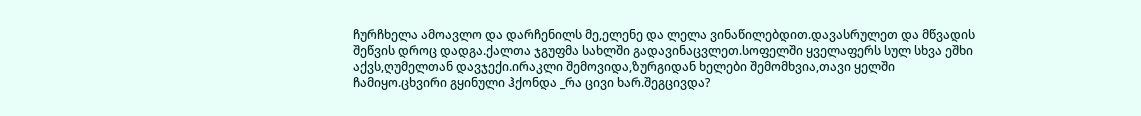ჩურჩხელა ამოავლო და დარჩენილს მე,ელენე და ლელა ვინაწილებდით.დავასრულეთ და მწვადის შეწვის დროც დადგა.ქალთა ჯგუფმა სახლში გადავინაცვლეთ.სოფელში ყველაფერს სულ სხვა ეშხი აქვს,ღუმელთან დავჯექი.ირაკლი შემოვიდა,ზურგიდან ხელები შემომხვია,თავი ყელში ჩამიყო.ცხვირი გყინული ჰქონდა _რა ცივი ხარ.შეგცივდა?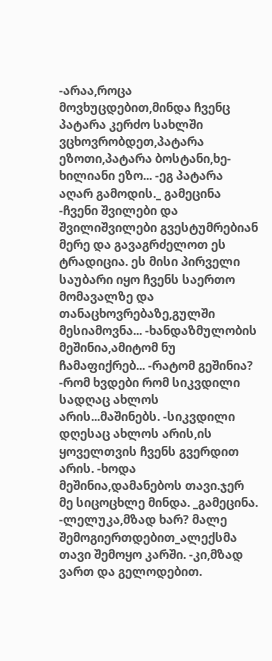-არაა,როცა მოვხუცდებით,მინდა ჩვენც პატარა კერძო სახლში ვცხოვრობდეთ,პატარა ეზოთი,პატარა ბოსტანი,ხე-ხილიანი ეზო... -ეგ პატარა აღარ გამოდის._ გამეცინა -ჩვენი შვილები და შვილიშვილები გვესტუმრებიან მერე და გავაგრძელოთ ეს ტრადიცია. ეს მისი პირველი საუბარი იყო ჩვენს საერთო მომავალზე და თანაცხოვრებაზე,გულში მესიამოვნა... -ხანდაზმულობის მეშინია,ამიტომ ნუ ჩამაფიქრებ... -რატომ გეშინია? -რომ ხვდები რომ სიკვდილი სადღაც ახლოს არის...მაშინებს. -სიკვდილი დღესაც ახლოს არის,ის ყოველთვის ჩვენს გვერდით არის. -ხოდა მეშინია,დამანებოს თავი.ჯერ მე სიცოცხლე მინდა. _გამეცინა. -ლელუკა,მზად ხარ? მალე შემოგიერთდებით_ალექსმა თავი შემოყო კარში. -კი,მზად ვართ და გელოდებით.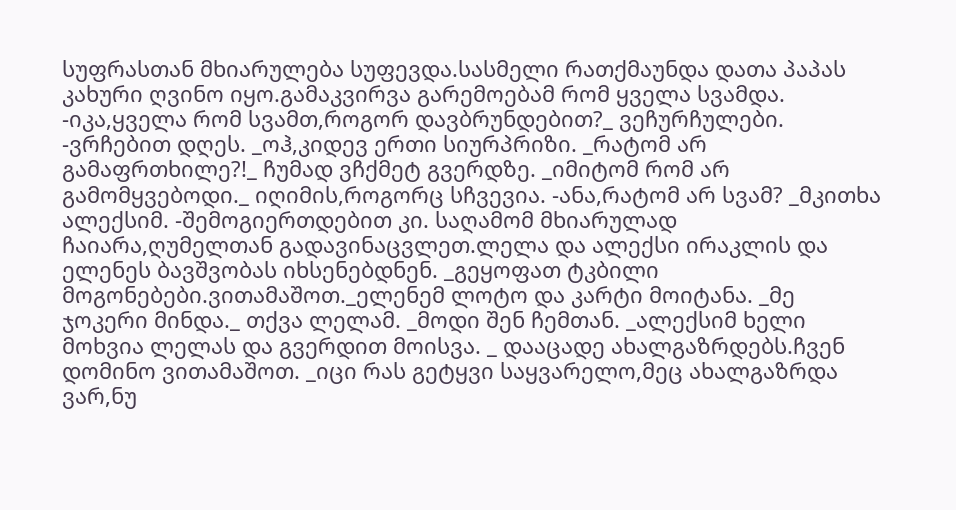სუფრასთან მხიარულება სუფევდა.სასმელი რათქმაუნდა დათა პაპას კახური ღვინო იყო.გამაკვირვა გარემოებამ რომ ყველა სვამდა. -იკა,ყველა რომ სვამთ,როგორ დავბრუნდებით?_ ვეჩურჩულები. -ვრჩებით დღეს. _ოჰ,კიდევ ერთი სიურპრიზი. _რატომ არ გამაფრთხილე?!_ ჩუმად ვჩქმეტ გვერდზე. _იმიტომ რომ არ გამომყვებოდი._ იღიმის,როგორც სჩვევია. -ანა,რატომ არ სვამ? _მკითხა ალექსიმ. -შემოგიერთდებით კი. საღამომ მხიარულად ჩაიარა,ღუმელთან გადავინაცვლეთ.ლელა და ალექსი ირაკლის და ელენეს ბავშვობას იხსენებდნენ. _გეყოფათ ტკბილი მოგონებები.ვითამაშოთ._ელენემ ლოტო და კარტი მოიტანა. _მე ჯოკერი მინდა._ თქვა ლელამ. _მოდი შენ ჩემთან. _ალექსიმ ხელი მოხვია ლელას და გვერდით მოისვა. _ დააცადე ახალგაზრდებს.ჩვენ დომინო ვითამაშოთ. _იცი რას გეტყვი საყვარელო,მეც ახალგაზრდა ვარ,ნუ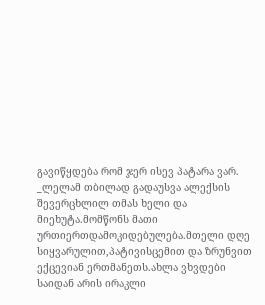გავიწყდება რომ ჯერ ისევ პატარა ვარ. _ლელამ თბილად გადაუსვა ალექსის შევერცხლილ თმას ხელი და მიეხუტა.მომწონს მათი ურთიერთდამოკიდებულება.მთელი დღე სიყვარულით,პატივისცემით და ზრუნვით ექცევიან ერთმანეთს.ახლა ვხვდები საიდან არის ირაკლი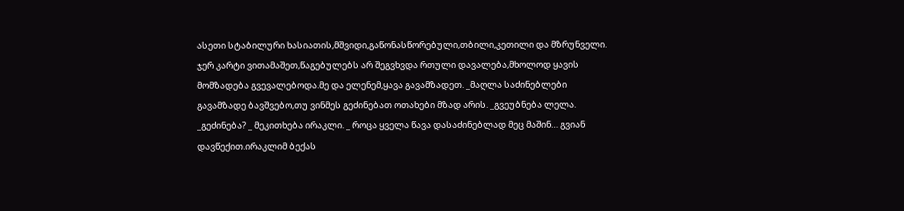ასეთი სტაბილური ხასიათის,მშვიდი,გაწონასწორებული,თბილი,კეთილი და მზრუნველი. ჯერ კარტი ვითამაშეთ,წაგებულებს არ შეგვხვდა რთული დავალება,მხოლოდ ყავის მომზადება გვევალებოდა.მე და ელენემ,ყავა გავამზადეთ. _მაღლა საძინებლები გავამზადე ბავშვებო,თუ ვინმეს გეძინებათ ოთახები მზად არის. _გვეუბნება ლელა. _გეძინება? _ მეკითხება ირაკლი. _ როცა ყველა წავა დასაძინებლად მეც მაშინ… გვიან დავწექით.ირაკლიმ ბექას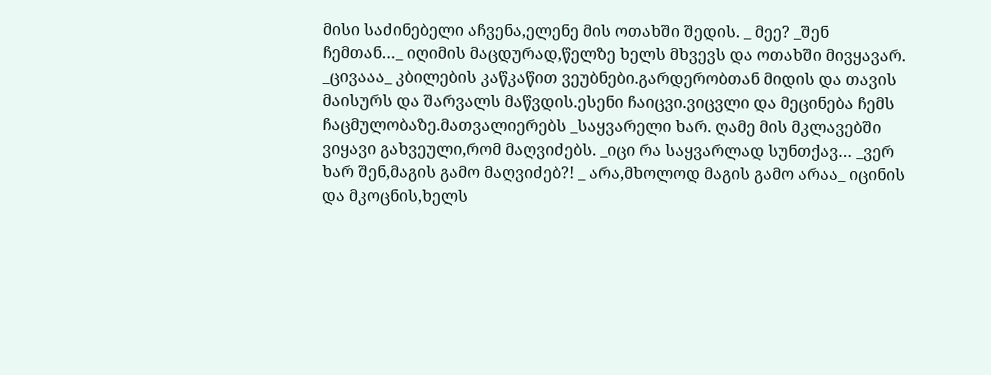მისი საძინებელი აჩვენა,ელენე მის ოთახში შედის. _ მეე? _შენ ჩემთან…_ იღიმის მაცდურად,წელზე ხელს მხვევს და ოთახში მივყავარ. _ცივააა_ კბილების კაწკაწით ვეუბნები.გარდერობთან მიდის და თავის მაისურს და შარვალს მაწვდის.ესენი ჩაიცვი.ვიცვლი და მეცინება ჩემს ჩაცმულობაზე.მათვალიერებს _საყვარელი ხარ. ღამე მის მკლავებში ვიყავი გახვეული,რომ მაღვიძებს. _იცი რა საყვარლად სუნთქავ… _ვერ ხარ შენ,მაგის გამო მაღვიძებ?! _ არა,მხოლოდ მაგის გამო არაა_ იცინის და მკოცნის,ხელს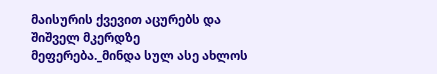მაისურის ქვევით აცურებს და შიშველ მკერდზე მეფერება._მინდა სულ ასე ახლოს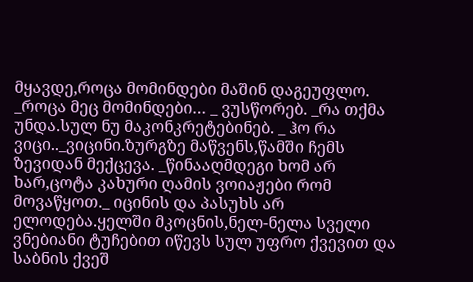მყავდე,როცა მომინდები მაშინ დაგეუფლო. _როცა მეც მომინდები… _ ვუსწორებ. _რა თქმა უნდა.სულ ნუ მაკონკრეტებინებ. _ ჰო რა ვიცი.._ვიცინი.ზურგზე მაწვენს,წამში ჩემს ზევიდან მექცევა. _წინააღმდეგი ხომ არ ხარ,ცოტა კახური ღამის ვოიაჟები რომ მოვაწყოთ._ იცინის და პასუხს არ ელოდება.ყელში მკოცნის,ნელ-ნელა სველი ვნებიანი ტუჩებით იწევს სულ უფრო ქვევით და საბნის ქვეშ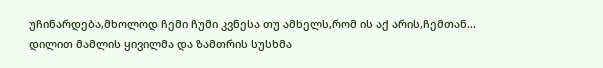უჩინარდება,მხოლოდ ჩემი ჩუმი კვნესა თუ ამხელს,რომ ის აქ არის,ჩემთან… დილით მამლის ყივილმა და ზამთრის სუსხმა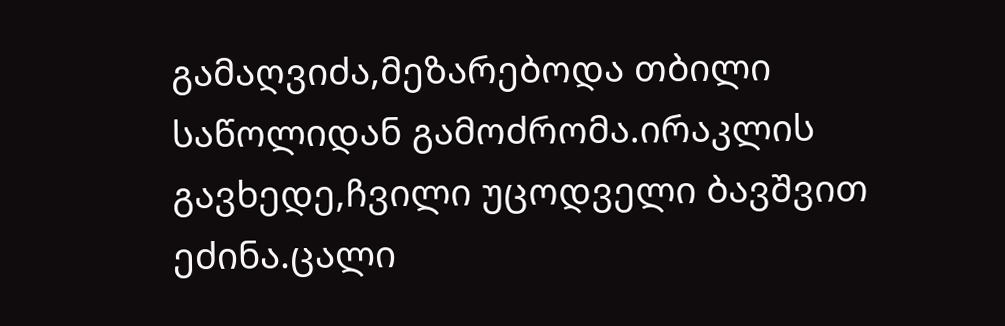გამაღვიძა,მეზარებოდა თბილი საწოლიდან გამოძრომა.ირაკლის გავხედე,ჩვილი უცოდველი ბავშვით ეძინა.ცალი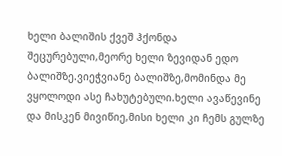ხელი ბალიშის ქვეშ ჰქონდა შეცურებული,მეორე ხელი ზევიდან ედო ბალიშზე.ვიეჭვიანე ბალიშზე,მომინდა მე ვყოლოდი ასე ჩახუტებული.ხელი ავაწევინე და მისკენ მივიწიე,მისი ხელი კი ჩემს გულზე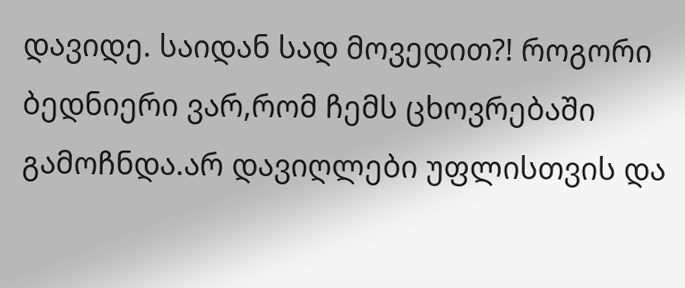დავიდე. საიდან სად მოვედით?! როგორი ბედნიერი ვარ,რომ ჩემს ცხოვრებაში გამოჩნდა.არ დავიღლები უფლისთვის და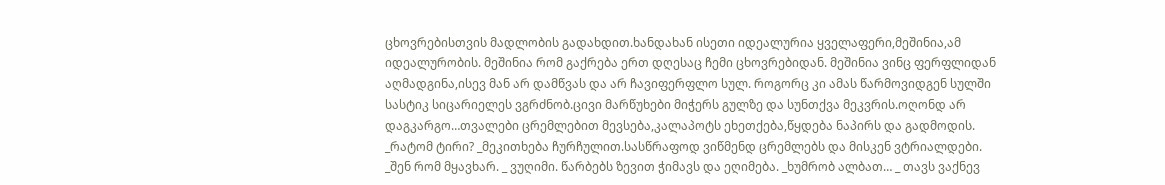ცხოვრებისთვის მადლობის გადახდით.ხანდახან ისეთი იდეალურია ყველაფერი,მეშინია,ამ იდეალურობის. მეშინია რომ გაქრება ერთ დღესაც ჩემი ცხოვრებიდან. მეშინია ვინც ფერფლიდან აღმადგინა,ისევ მან არ დამწვას და არ ჩავიფერფლო სულ. როგორც კი ამას წარმოვიდგენ სულში სასტიკ სიცარიელეს ვგრძნობ.ცივი მარწუხები მიჭერს გულზე და სუნთქვა მეკვრის.ოღონდ არ დაგკარგო…თვალები ცრემლებით მევსება,კალაპოტს ეხეთქება,წყდება ნაპირს და გადმოდის. _რატომ ტირი? _მეკითხება ჩურჩულით.სასწრაფოდ ვიწმენდ ცრემლებს და მისკენ ვტრიალდები. _შენ რომ მყავხარ. _ ვუღიმი. წარბებს ზევით ჭიმავს და ეღიმება. _ხუმრობ ალბათ… _ თავს ვაქნევ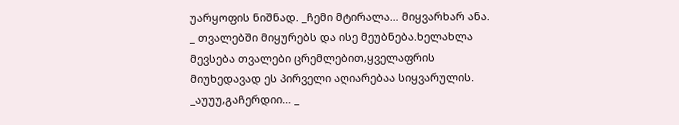უარყოფის ნიშნად. _ჩემი მტირალა… მიყვარხარ ანა. _ თვალებში მიყურებს და ისე მეუბნება.ხელახლა მევსება თვალები ცრემლებით,ყველაფრის მიუხედავად ეს პირველი აღიარებაა სიყვარულის. _აუუუ,გაჩერდიი… _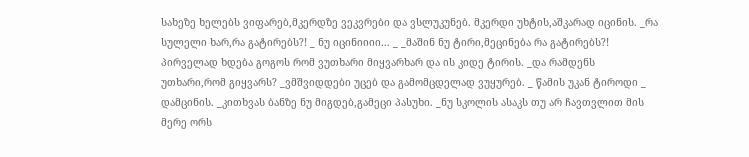სახეზე ხელებს ვიფარებ,მკერდზე ვეკვრები და ვსლუკუნებ. მკერდი უხტის,აშკარად იცინის. _რა სულელი ხარ,რა გატირებს?! _ ნუ იცინიიიი… _ _მაშინ ნუ ტირი,მეცინება რა გატირებს?! პირველად ხდება გოგოს რომ ვუთხარი მიყვარხარ და ის კიდე ტირის. _და რამდენს უთხარი,რომ გიყვარს? _ვმშვიდდები უცებ და გამომცდელად ვუყურებ. _ წამის უკან ტიროდი _ დამცინის. _კითხვას ბანზე ნუ მიგდებ,გამეცი პასუხი. _ნუ სკოლის ასაკს თუ არ ჩავთვლით მის მერე ორს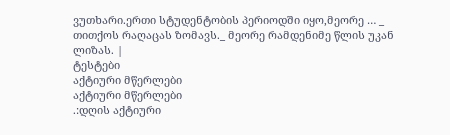ვუთხარი.ერთი სტუდენტობის პერიოდში იყო,მეორე … _ თითქოს რაღაცას ზომავს._ მეორე რამდენიმე წლის უკან ლიზას. |
ტესტები
აქტიური მწერლები
აქტიური მწერლები
.:დღის აქტიური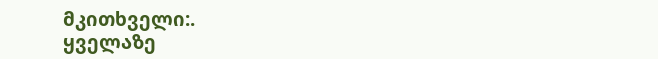მკითხველი:.
ყველაზე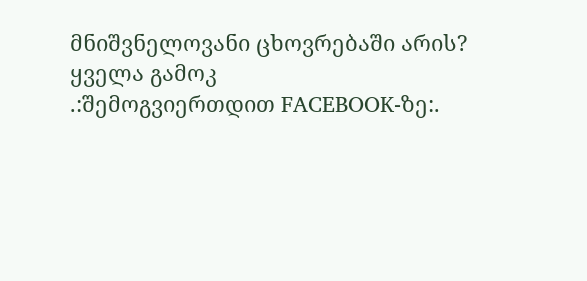მნიშვნელოვანი ცხოვრებაში არის?
ყველა გამოკ
.:შემოგვიერთდით FACEBOOK-ზე:.